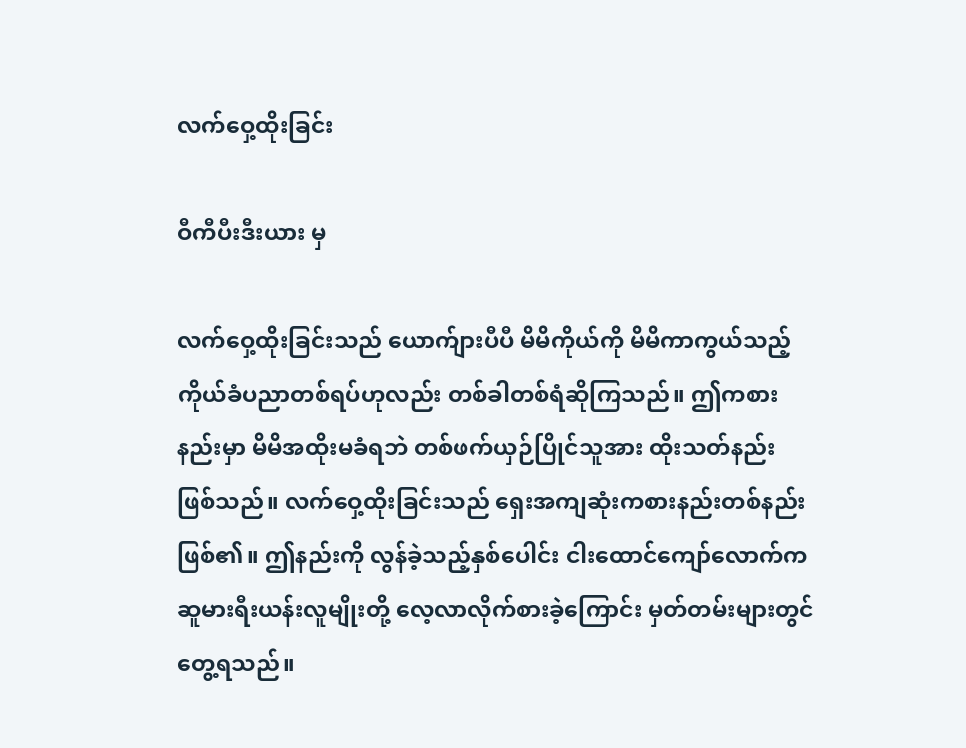လက်ဝှေ့ထိုးခြင်း

ဝီကီပီးဒီးယား မှ

လက်ဝှေ့ထိုးခြင်းသည် ယောက်ျားပီပီ မိမိကိုယ်ကို မိမိကာကွယ်သည့် ကိုယ်ခံပညာတစ်ရပ်ဟုလည်း တစ်ခါတစ်ရံဆိုကြသည်။ ဤကစားနည်းမှာ မိမိအထိုးမခံရဘဲ တစ်ဖက်ယှဉ်ပြိုင်သူအား ထိုးသတ်နည်း ဖြစ်သည်။ လက်ဝှေ့ထိုးခြင်းသည် ရှေးအကျဆုံးကစားနည်းတစ်နည်းဖြစ်၏။ ဤနည်းကို လွန်ခဲ့သည့်နှစ်ပေါင်း ငါးထောင်ကျော်လောက်က ဆူမားရီးယန်းလူမျိုးတို့ လေ့လာလိုက်စားခဲ့ကြောင်း မှတ်တမ်းများတွင်တွေ့ရသည်။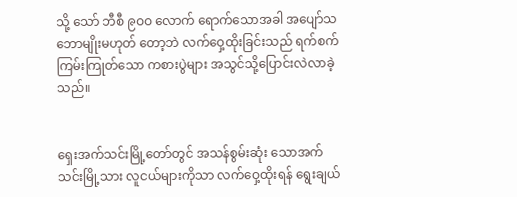သို့ သော် ဘီစီ ၉ဝဝ လောက် ရောက်သောအခါ အပျော်သဘောမျိုးမဟုတ် တော့ဘဲ လက်ဝှေ့ထိုးခြင်းသည် ရက်စက်ကြမ်းကြုတ်သော ကစားပွဲများ အသွင်သို့ပြောင်းလဲလာခဲ့သည်။


ရှေးအက်သင်းမြို့တော်တွင် အသန်စွမ်းဆုံး သောအက်သင်းမြို့သား လူငယ်များကိုသာ လက်ဝှေ့ထိုးရန် ရွေးချယ်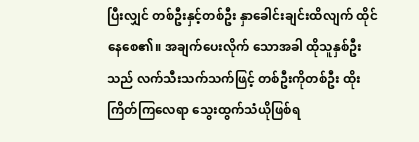ပြီးလျှင် တစ်ဦးနှင့်တစ်ဦး နှာခေါင်းချင်းထိလျက် ထိုင်နေစေ၏။ အချက်ပေးလိုက် သောအခါ ထိုသူနှစ်ဦးသည် လက်သီးသက်သက်ဖြင့် တစ်ဦးကိုတစ်ဦး ထိုးကြိတ်ကြလေရာ သွေးထွက်သံယိုဖြစ်ရ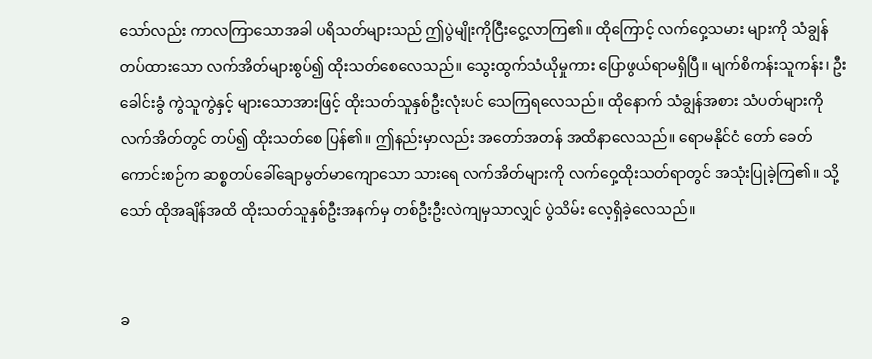သော်လည်း ကာလကြာသောအခါ ပရိသတ်များသည် ဤပွဲမျိုးကိုငြီးငွေ့လာကြ၏။ ထိုကြောင့် လက်ဝှေ့သမား များကို သံချွန်တပ်ထားသော လက်အိတ်များစွပ်၍ ထိုးသတ်စေလေသည်။ သွေးထွက်သံယိုမှုကား ပြောဖွယ်ရာမရှိပြီ။ မျက်စိကန်းသူကန်း၊ ဦးခေါင်းခွံ ကွဲသူကွဲနှင့် များသောအားဖြင့် ထိုးသတ်သူနှစ်ဦးလုံးပင် သေကြရလေသည်။ ထိုနောက် သံချွန်အစား သံပတ်များကို လက်အိတ်တွင် တပ်၍ ထိုးသတ်စေ ပြန်၏။ ဤနည်းမှာလည်း အတော်အတန် အထိနာလေသည်။ ရောမနိုင်ငံ တော် ခေတ်ကောင်းစဉ်က ဆစ္စတပ်ခေါ်ချောမွတ်မာကျောသော သားရေ လက်အိတ်များကို လက်ဝှေ့ထိုးသတ်ရာတွင် အသုံးပြုခဲ့ကြ၏။ သို့သော် ထိုအချိန်အထိ ထိုးသတ်သူနှစ်ဦးအနက်မှ တစ်ဦးဦးလဲကျမှသာလျှင် ပွဲသိမ်း လေ့ရှိခဲ့လေသည်။


ခ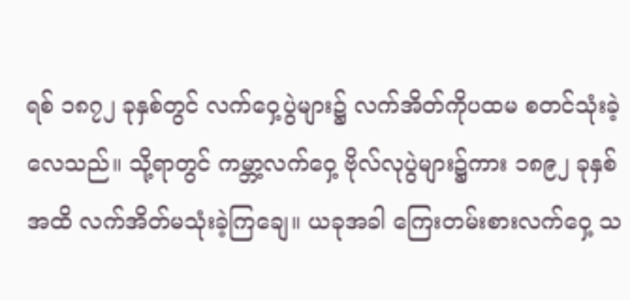ရစ် ၁၈၇၂ ခုနှစ်တွင် လက်ဝှေ့ပွဲများ၌ လက်အိတ်ကိုပထမ စတင်သုံးခဲ့လေသည်။ သို့ရာတွင် ကမ္ဘာ့လက်ဝှေ့ ဗိုလ်လုပွဲများ၌ကား ၁၈၉၂ ခုနှစ်အထိ လက်အိတ်မသုံးခဲ့ကြချေ။ ယခုအခါ ကြေးတမ်းစားလက်ဝှေ့ သ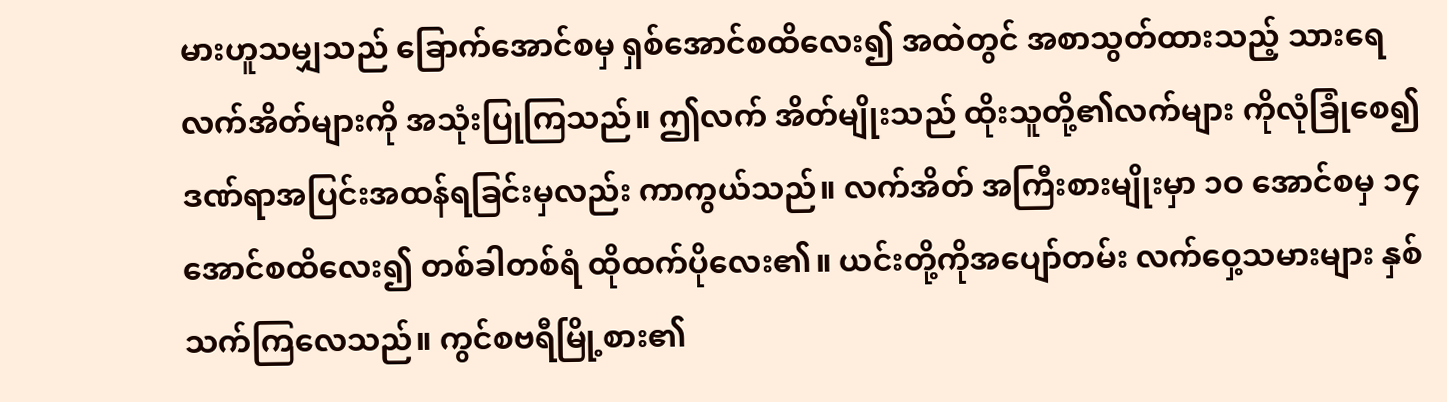မားဟူသမျှသည် ခြောက်အောင်စမှ ရှစ်အောင်စထိလေး၍ အထဲတွင် အစာသွတ်ထားသည့် သားရေလက်အိတ်များကို အသုံးပြုကြသည်။ ဤလက် အိတ်မျိုးသည် ထိုးသူတို့၏လက်များ ကိုလုံခြုံစေ၍ ဒဏ်ရာအပြင်းအထန်ရခြင်းမှလည်း ကာကွယ်သည်။ လက်အိတ် အကြီးစားမျိုးမှာ ၁ဝ အောင်စမှ ၁၄ အောင်စထိလေး၍ တစ်ခါတစ်ရံ ထိုထက်ပိုလေး၏။ ယင်းတို့ကိုအပျော်တမ်း လက်ဝှေ့သမားများ နှစ်သက်ကြလေသည်။ ကွင်စဗရီမြို့စား၏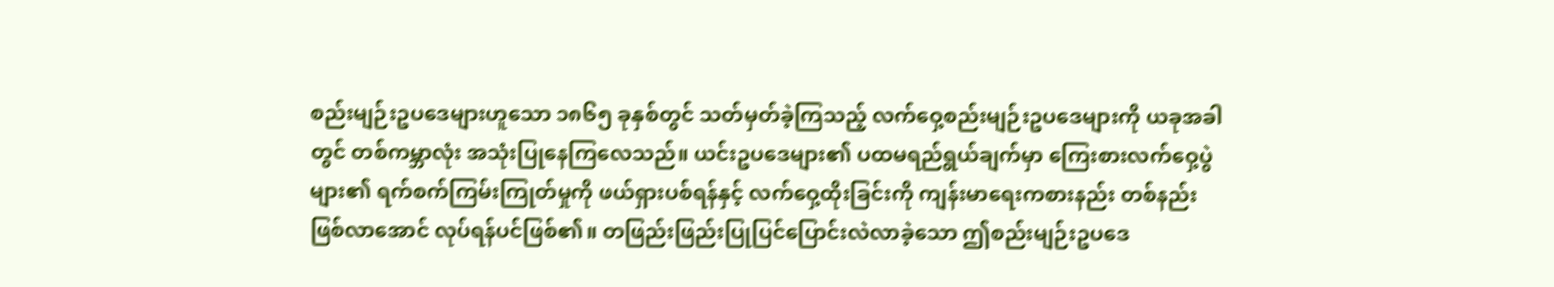စည်းမျဉ်းဥပဒေများဟူသော ၁၈၆၅ ခုနှစ်တွင် သတ်မှတ်ခဲ့ကြသည့် လက်ဝှေ့စည်းမျဉ်းဥပဒေများကို ယခုအခါတွင် တစ်ကမ္ဘာလုံး အသုံးပြုနေကြလေသည်။ ယင်းဥပဒေများ၏ ပထမရည်ရွယ်ချက်မှာ ကြေးစားလက်ဝှေ့ပွဲများ၏ ရက်စက်ကြမ်းကြုတ်မှုကို ဖယ်ရှားပစ်ရန်နှင့် လက်ဝှေ့ထိုးခြင်းကို ကျန်းမာရေးကစားနည်း တစ်နည်းဖြစ်လာအောင် လုပ်ရန်ပင်ဖြစ်၏။ တဖြည်းဖြည်းပြုပြင်ပြောင်းလဲလာခဲ့သော ဤစည်းမျဉ်းဥပဒေ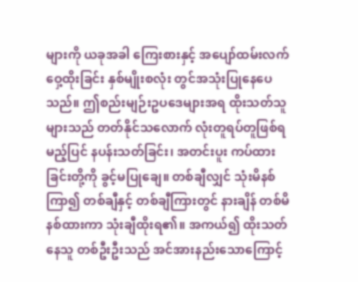များကို ယခုအခါ ကြေးစားနှင့် အပျော်ထမ်းလက်ဝှေ့ထိုးခြင်း နှစ်မျိုးစလုံး တွင်အသုံးပြုနေပေသည်။ ဤစည်းမျဉ်းဥပဒေများအရ ထိုးသတ်သူများသည် တတ်နိုင်သလောက် လုံးတူရပ်တူဖြစ်ရမည့်ပြင် နပန်းသတ်ခြင်း၊ အတင်းပူး ကပ်ထားခြင်းတို့ကို ခွင့်မပြုချေ။ တစ်ချီလျှင် သုံးမိနစ်ကြာ၍ တစ်ချီနှင့် တစ်ချီကြားတွင် နားချိန် တစ်မိနစ်ထားကာ သုံးချီထိုးရ၏။ အကယ်၍ ထိုးသတ်နေသူ တစ်ဦးဦးသည် အင်အားနည်းသောကြောင့်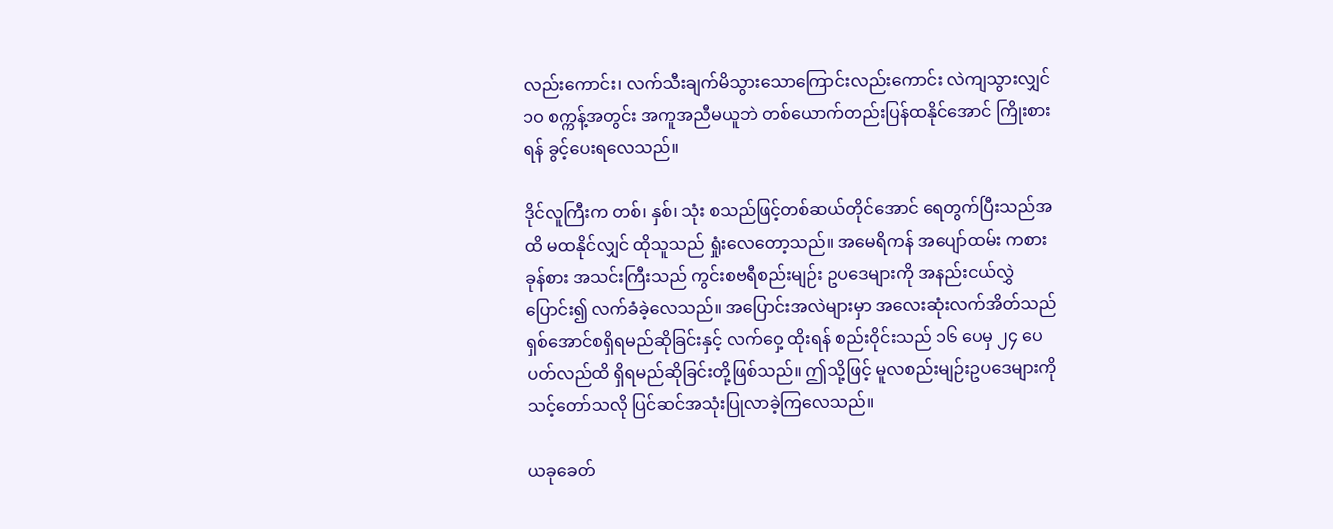လည်းကောင်း၊ လက်သီးချက်မိသွားသောကြောင်းလည်းကောင်း လဲကျသွားလျှင် ၁ဝ စက္ကန့်အတွင်း အကူအညီမယူဘဲ တစ်ယောက်တည်းပြန်ထနိုင်အောင် ကြိုးစားရန် ခွင့်ပေးရလေသည်။

ဒိုင်လူကြီးက တစ်၊ နှစ်၊ သုံး စသည်ဖြင့်တစ်ဆယ်တိုင်အောင် ရေတွက်ပြီးသည်အထိ မထနိုင်လျှင် ထိုသူသည် ရှုံးလေတော့သည်။ အမေရိကန် အပျော်ထမ်း ကစားခုန်စား အသင်းကြီးသည် ကွင်းစဗရီစည်းမျဉ်း ဥပဒေများကို အနည်းငယ်လွှဲပြောင်း၍ လက်ခံခဲ့လေသည်။ အပြောင်းအလဲများမှာ အလေးဆုံးလက်အိတ်သည် ရှစ်အောင်စရှိရမည်ဆိုခြင်းနှင့် လက်ဝှေ့ ထိုးရန် စည်းဝိုင်းသည် ၁၆ ပေမှ ၂၄ ပေပတ်လည်ထိ ရှိရမည်ဆိုခြင်းတို့ဖြစ်သည်။ ဤသို့ဖြင့် မူလစည်းမျဉ်းဥပဒေများကို သင့်တော်သလို ပြင်ဆင်အသုံးပြုလာခဲ့ကြလေသည်။

ယခုခေတ်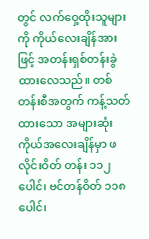တွင် လက်ဝှေ့ထိုးသူများကို ကိုယ်လေးချိန်အားဖြင့် အတန်းရှစ်တန်းခွဲထားလေသည်။ တစ်တန်းစီအတွက် ကန့်သတ်ထားသော အများဆုံး ကိုယ်အလေးချိန်မှာ ဖလိုင်းဝိတ် တန်း ၁၁၂ ပေါင်၊ ဗင်တန်ဝိတ် ၁၁၈ ပေါင်၊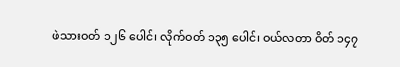ဖဲသားဝတ် ၁၂၆ ပေါင်၊ လိုက်ဝတ် ၁၃၅ ပေါင်၊ ဝယ်လတာ ဝိတ် ၁၄၇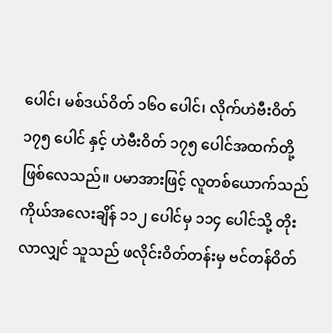ပေါင်၊ မစ်ဒယ်ဝိတ် ၁၆ဝ ပေါင်၊ လိုက်ဟဲဗီးဝိတ် ၁၇၅ ပေါင် နှင့် ဟဲဗီးဝိတ် ၁၇၅ ပေါင်အထက်တို့ဖြစ်လေသည်။ ပမာအားဖြင့် လူတစ်ယောက်သည် ကိုယ်အလေးချိန် ၁၁၂ ပေါင်မှ ၁၁၄ ပေါင်သို့ တိုးလာလျှင် သူသည် ဖလိုင်းဝိတ်တန်းမှ ဗင်တန်ဝိတ်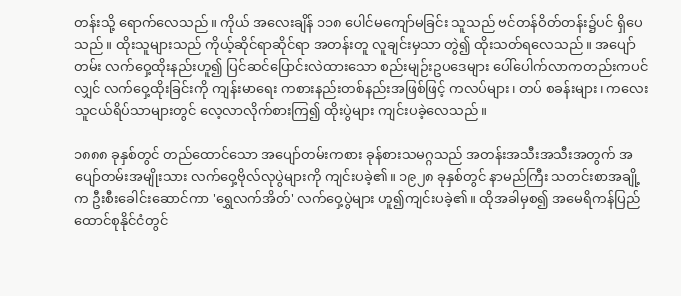တန်းသို့ ရောက်လေသည်။ ကိုယ် အလေးချိန် ၁၁၈ ပေါင်မကျော်မခြင်း သူသည် ဗင်တန်ဝိတ်တန်း၌ပင် ရှိပေသည်။ ထိုးသူများသည် ကိုယ့်ဆိုင်ရာဆိုင်ရာ အတန်းတူ လူချင်းမှသာ တွဲ၍ ထိုးသတ်ရလေသည်။ အပျော်တမ်း လက်ဝှေ့ထိုးနည်းဟူ၍ ပြင်ဆင်ပြောင်းလဲထားသော စည်းမျဉ်းဥပဒေများ ပေါ်ပေါက်လာကတည်းကပင်လျှင် လက်ဝှေ့ထိုးခြင်းကို ကျန်းမာရေး ကစားနည်းတစ်နည်းအဖြစ်ဖြင့် ကလပ်များ၊ တပ် စခန်းများ၊ ကလေးသူငယ်ရိပ်သာများတွင် လေ့လာလိုက်စားကြ၍ ထိုးပွဲများ ကျင်းပခဲ့လေသည်။

၁၈၈၈ ခုနှစ်တွင် တည်ထောင်သော အပျော်တမ်းကစား ခုန်စားသမဂ္ဂသည် အတန်းအသီးအသီးအတွက် အပျော်တမ်းအမျိုးသား လက်ဝှေ့ဗိုလ်လုပွဲများကို ကျင်းပခဲ့၏။ ၁၉၂၈ ခုနှစ်တွင် နာမည်ကြီး သတင်းစာအချို့က ဦးစီးခေါင်းဆောင်ကာ 'ရွှေလက်အိတ်' လက်ဝှေ့ပွဲများ ဟူ၍ကျင်းပခဲ့၏။ ထိုအခါမှစ၍ အမေရိကန်ပြည်ထောင်စုနိုင်ငံတွင်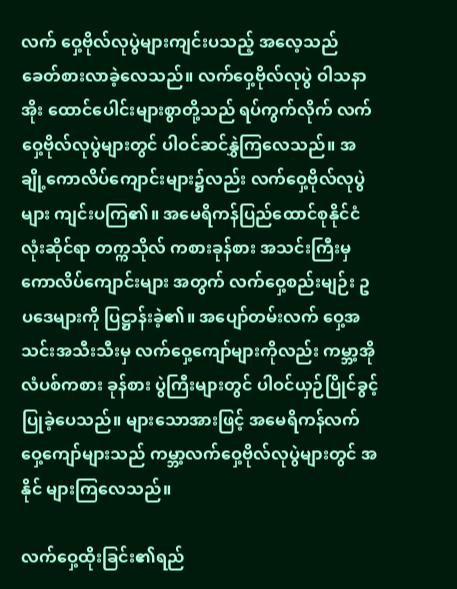လက် ဝှေ့ဗိုလ်လုပွဲများကျင်းပသည့် အလေ့သည် ခေတ်စားလာခဲ့လေသည်။ လက်ဝှေ့ဗိုလ်လုပွဲ ဝါသနာအိုး ထောင်ပေါင်းများစွာတို့သည် ရပ်ကွက်လိုက် လက်ဝှေ့ဗိုလ်လုပွဲများတွင် ပါဝင်ဆင်နွှဲကြလေသည်။ အချို့ကောလိပ်ကျောင်းများ၌လည်း လက်ဝှေ့ဗိုလ်လုပွဲများ ကျင်းပကြ၏။ အမေရိကန်ပြည်ထောင်စုနိုင်ငံ လုံးဆိုင်ရာ တက္ကသိုလ် ကစားခုန်စား အသင်းကြီးမှ ကောလိပ်ကျောင်းများ အတွက် လက်ဝှေ့စည်းမျဉ်း ဥပဒေများကို ပြဋ္ဌာန်းခဲ့၏။ အပျော်တမ်းလက် ဝှေ့အသင်းအသီးသီးမှ လက်ဝှေ့ကျော်များကိုလည်း ကမ္ဘာ့အိုလံပစ်ကစား ခုန်စား ပွဲကြီးများတွင် ပါဝင်ယှဉ်ပြိုင်ခွင့်ပြုခဲ့ပေသည်။ များသောအားဖြင့် အမေရိကန်လက်ဝှေ့ကျော်များသည် ကမ္ဘာ့လက်ဝှေ့ဗိုလ်လုပွဲများတွင် အနိုင် များကြလေသည်။

လက်ဝှေ့ထိုးခြင်း၏ရည်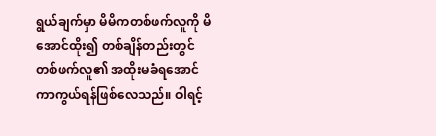ရွယ်ချက်မှာ မိမိကတစ်ဖက်လူကို မိအောင်ထိုး၍ တစ်ချိန်တည်းတွင် တစ်ဖက်လူ၏ အထိုးမခံရအောင် ကာကွယ်ရန်ဖြစ်လေသည်။ ဝါရင့်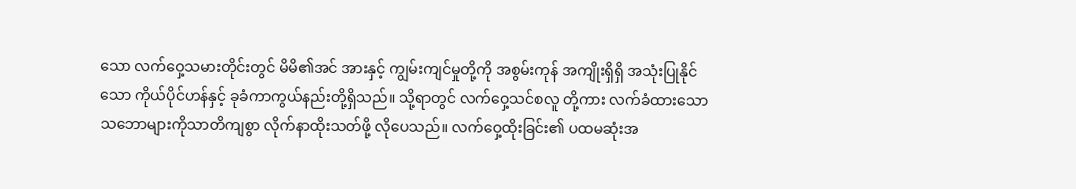သော လက်ဝှေ့သမားတိုင်းတွင် မိမိ၏အင် အားနှင့် ကျွမ်းကျင်မှုတို့ကို အစွမ်းကုန် အကျိုးရှိရှိ အသုံးပြုနိုင်သော ကိုယ်ပိုင်ဟန်နှင့် ခုခံကာကွယ်နည်းတို့ရှိသည်။ သို့ရာတွင် လက်ဝှေ့သင်စလူ တို့ကား လက်ခံထားသော သဘောများကိုသာတိကျစွာ လိုက်နာထိုးသတ်ဖို့ လိုပေသည်။ လက်ဝှေ့ထိုးခြင်း၏ ပထမဆုံးအ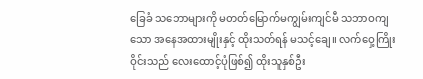ခြေခံ သဘောများကို မတတ်မြောက်မကျွမ်းကျင်မီ သဘာဝကျသော အနေအထားမျိုးနှင့် ထိုးသတ်ရန် မသင့်ချေ။ လက်ဝှေ့ကြိုးဝိုင်းသည် လေးထောင့်ပုံဖြစ်၍ ထိုးသူနှစ်ဦး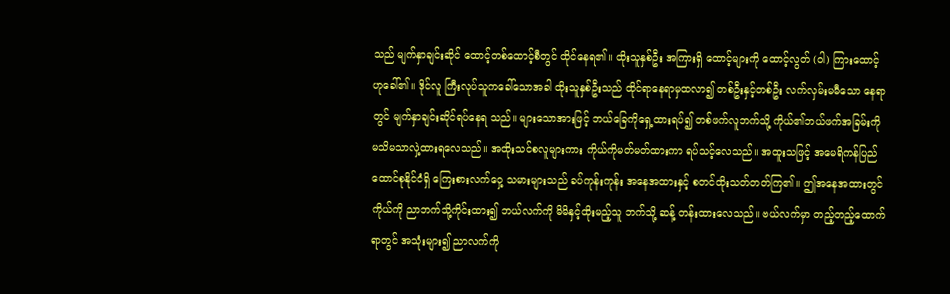သည် မျက်နှာချင်းဆိုင် ထောင့်တစ်ထောင့်စီတွင် ထိုင်နေရ၏။ ထိုးသူနှစ်ဦး အကြားရှိ ထောင့်များကို ထောင့်လွတ် (ဝါ) ကြားထောင့်ဟုခေါ်၏။ ဒိုင်လူ ကြီးလုပ်သူကခေါ်သောအခါ ထိုးသူနှစ်ဦးသည် ထိုင်ရာနေရာမှထလာ၍ တစ်ဦးနှင့်တစ်ဦး လက်လှမ်းမမီသော နေရာတွင် မျက်နှာချင်းဆိုင်ရပ်နေရ သည်။ များသောအားဖြင့် ဘယ်ခြေကိုရှေ့ထားရပ်၍ တစ်ဖက်လူဘက်သို့ ကိုယ်၏ဘယ်ဖက်အခြမ်းကို မသိမသာလှဲ့ထားရလေသည်။ အထိုးသင်စလူများကား ကိုယ်ကိုမတ်မတ်ထားကာ ရပ်သင့်လေသည်။ အထူးသဖြင့် အမေရိကန်ပြည်ထောင်စုနိုင်ငံရှိ ကြေးစားလက်ဝှေ့ သမားများသည် ခပ်ကုန်းကုန်း အနေအထားနှင့် စတင်ထိုးသတ်တတ်ကြ၏။ ဤအနေအထားတွင် ကိုယ်ကို ညာဘက်သို့ကိုင်းထား၍ ဘယ်လက်ကို မိမိနှင့်ထိုးမည့်သူ ဘက်သို့ ဆန့် တန်းထားလေသည်။ ဗယ်လက်မှာ တည့်တည့်ထောက်ရာတွင် အသုံးများ၍ ညာလက်ကို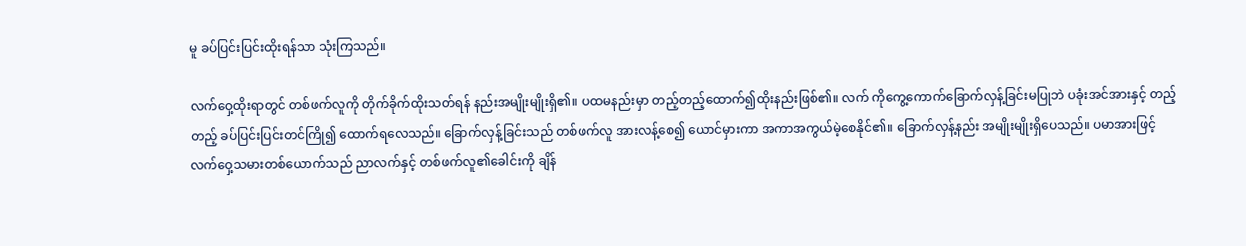မူ ခပ်ပြင်းပြင်းထိုးရန်သာ သုံးကြသည်။

လက်ဝှေ့ထိုးရာတွင် တစ်ဖက်လူကို တိုက်ခိုက်ထိုးသတ်ရန် နည်းအမျိုးမျိုးရှိ၏။ ပထမနည်းမှာ တည့်တည့်ထောက်၍ထိုးနည်းဖြစ်၏။ လက် ကိုကွေ့ကောက်ခြောက်လှန့်ခြင်းမပြုဘဲ ပခုံးအင်အားနှင့် တည့်တည့် ခပ်ပြင်းပြင်းတင်ကြို၍ ထောက်ရလေသည်။ ခြောက်လှန့်ခြင်းသည် တစ်ဖက်လူ အားလန့်စေ၍ ယောင်မှားကာ အကာအကွယ်မဲ့စေနိုင်၏။ ခြောက်လှန့်နည်း အမျိုးမျိုးရှိပေသည်။ ပမာအားဖြင့် လက်ဝှေ့သမားတစ်ယောက်သည် ညာလက်နှင့် တစ်ဖက်လူ၏ခေါင်းကို ချိန်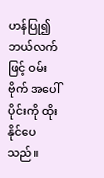ဟန်ပြု၍ ဘယ်လက်ဖြင့် ဝမ်းဗိုက် အပေါ်ပိုင်းကို ထိုးနိုင်ပေသည်။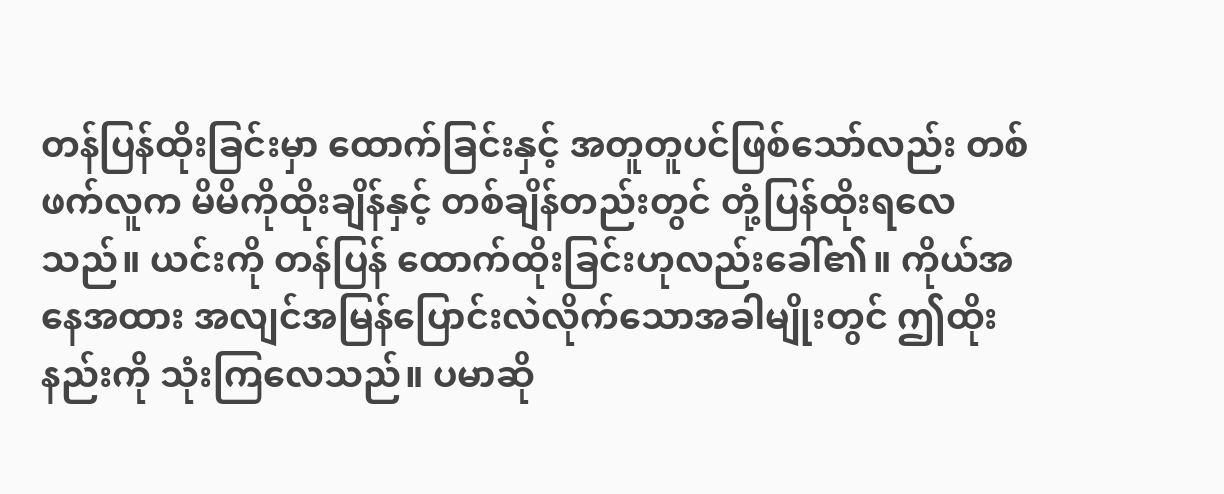တန်ပြန်ထိုးခြင်းမှာ ထောက်ခြင်းနှင့် အတူတူပင်ဖြစ်သော်လည်း တစ်ဖက်လူက မိမိကိုထိုးချိန်နှင့် တစ်ချိန်တည်းတွင် တုံ့ပြန်ထိုးရလေသည်။ ယင်းကို တန်ပြန် ထောက်ထိုးခြင်းဟုလည်းခေါ်၏။ ကိုယ်အနေအထား အလျင်အမြန်ပြောင်းလဲလိုက်သောအခါမျိုးတွင် ဤထိုး နည်းကို သုံးကြလေသည်။ ပမာဆို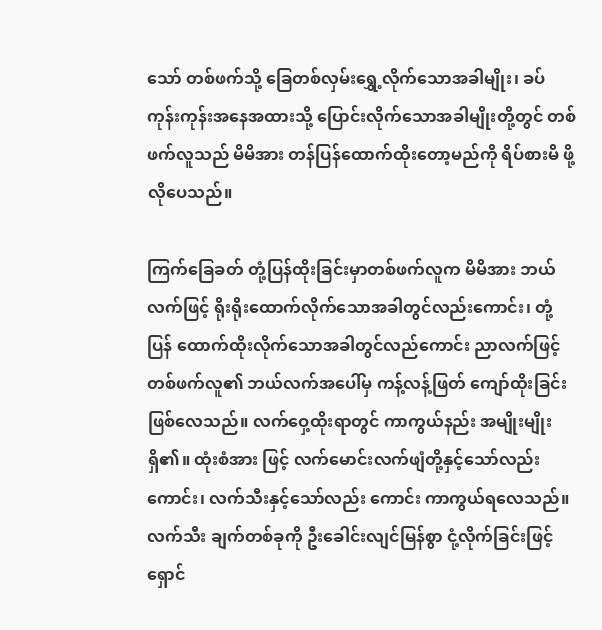သော် တစ်ဖက်သို့ ခြေတစ်လှမ်းရွှေ့လိုက်သောအခါမျိုး၊ ခပ်ကုန်းကုန်းအနေအထားသို့ ပြောင်းလိုက်သောအခါမျိုးတို့တွင် တစ်ဖက်လူသည် မိမိအား တန်ပြန်ထောက်ထိုးတော့မည်ကို ရိပ်စားမိ ဖို့လိုပေသည်။

ကြက်ခြေခတ် တုံ့ပြန်ထိုးခြင်းမှာတစ်ဖက်လူက မိမိအား ဘယ်လက်ဖြင့် ရိုးရိုးထောက်လိုက်သောအခါတွင်လည်းကောင်း၊ တုံ့ပြန် ထောက်ထိုးလိုက်သောအခါတွင်လည်ကောင်း ညာလက်ဖြင့် တစ်ဖက်လူ၏ ဘယ်လက်အပေါ်မှ ကန့်လန့်ဖြတ် ကျော်ထိုးခြင်းဖြစ်လေသည်။ လက်ဝှေ့ထိုးရာတွင် ကာကွယ်နည်း အမျိုးမျိုးရှိ၏။ ထုံးစံအား ဖြင့် လက်မောင်းလက်ဖျံတို့နှင့်သော်လည်းကောင်း၊ လက်သီးနှင့်သော်လည်း ကောင်း ကာကွယ်ရလေသည်။ လက်သီး ချက်တစ်ခုကို ဦးခေါင်းလျင်မြန်စွာ ငုံ့လိုက်ခြင်းဖြင့် ရှောင်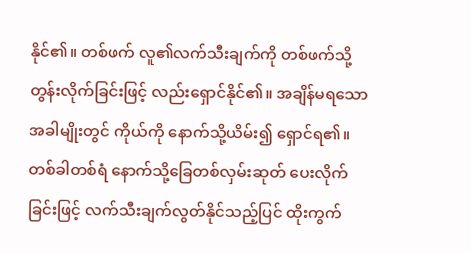နိုင်၏။ တစ်ဖက် လူ၏လက်သီးချက်ကို တစ်ဖက်သို့ တွန်းလိုက်ခြင်းဖြင့် လည်းရှောင်နိုင်၏။ အချိန်မရသောအခါမျိုးတွင် ကိုယ်ကို နောက်သို့ယိမ်း၍ ရှောင်ရ၏။ တစ်ခါတစ်ရံ နောက်သို့ခြေတစ်လှမ်းဆုတ် ပေးလိုက်ခြင်းဖြင့် လက်သီးချက်လွတ်နိုင်သည့်ပြင် ထိုးကွက်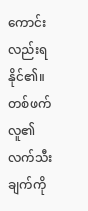ကောင်းလည်းရ နိုင်၏။ တစ်ဖက်လူ၏လက်သီးချက်ကို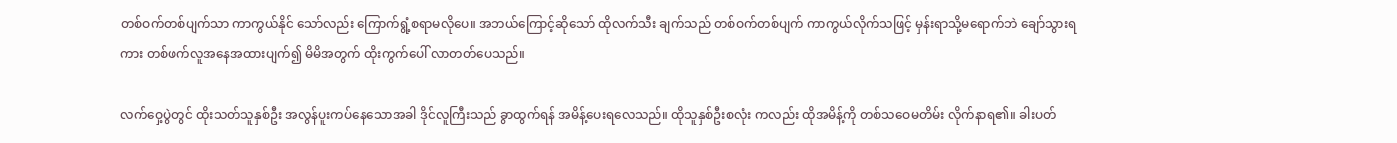တစ်ဝက်တစ်ပျက်သာ ကာကွယ်နိုင် သော်လည်း ကြောက်ရွံ့စရာမလိုပေ။ အဘယ်ကြောင့်ဆိုသော် ထိုလက်သီး ချက်သည် တစ်ဝက်တစ်ပျက် ကာကွယ်လိုက်သဖြင့် မှန်းရာသို့မရောက်ဘဲ ချော်သွားရကား တစ်ဖက်လူအနေအထားပျက်၍ မိမိအတွက် ထိုးကွက်ပေါ် လာတတ်ပေသည်။

လက်ဝှေ့ပွဲတွင် ထိုးသတ်သူနှစ်ဦး အလွန်ပူးကပ်နေသောအခါ ဒိုင်လူကြီးသည် ခွာထွက်ရန် အမိန့်ပေးရလေသည်။ ထိုသူနှစ်ဦးစလုံး ကလည်း ထိုအမိန့်ကို တစ်သဝေမတိမ်း လိုက်နာရ၏။ ခါးပတ်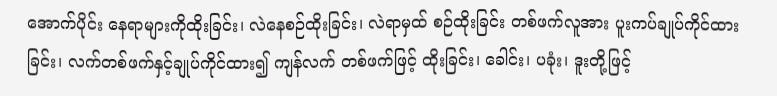အောက်ပိုင်း နေရာများကိုထိုးခြင်း၊ လဲနေစဉ်ထိုးခြင်း၊ လဲရာမှထ် စဉ်ထိုးခြင်း တစ်ဖက်လူအား ပူးကပ်ချုပ်ကိုင်ထားခြင်း၊ လက်တစ်ဖက်နှင့်ချုပ်ကိုင်ထား၍ ကျန်လက် တစ်ဖက်ဖြင့် ထိုးခြင်း၊ ခေါင်း၊ ပခုံး၊ ဒူးတို့ဖြင့်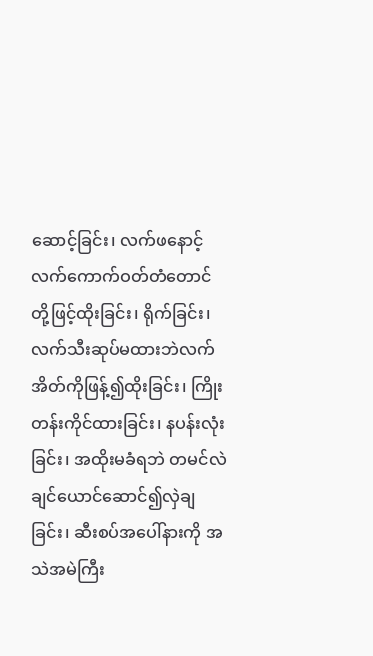ဆောင့်ခြင်း၊ လက်ဖနောင့် လက်ကောက်ဝတ်တံတောင်တို့ဖြင့်ထိုးခြင်း၊ ရိုက်ခြင်း၊ လက်သီးဆုပ်မထားဘဲလက် အိတ်ကိုဖြန့်၍ထိုးခြင်း၊ ကြိုးတန်းကိုင်ထားခြင်း၊ နပန်းလုံးခြင်း၊ အထိုးမခံရဘဲ တမင်လဲချင်ယောင်ဆောင်၍လှဲချခြင်း၊ ဆီးစပ်အပေါ်နားကို အသဲအမဲကြီး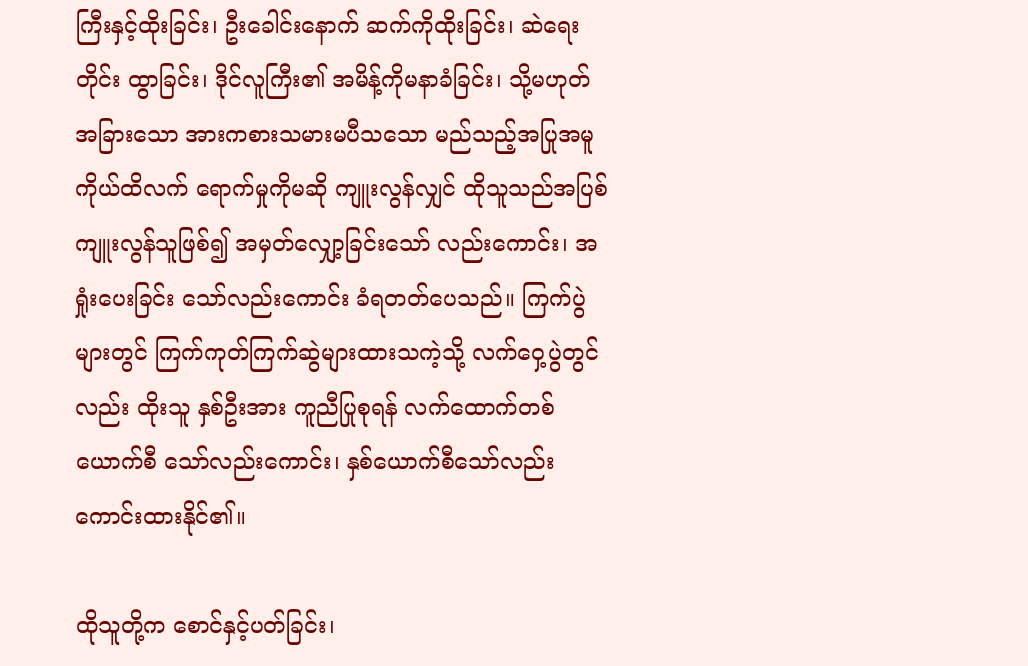ကြီးနှင့်ထိုးခြင်း၊ ဦးခေါင်းနောက် ဆက်ကိုထိုးခြင်း၊ ဆဲရေးတိုင်း ထွာခြင်း၊ ဒိုင်လူကြီး၏ အမိန့်ကိုမနာခံခြင်း၊ သို့မဟုတ် အခြားသော အားကစားသမားမပီသသော မည်သည့်အပြုအမူ ကိုယ်ထိလက် ရောက်မှုကိုမဆို ကျူးလွန်လျှင် ထိုသူသည်အပြစ်ကျူးလွန်သူဖြစ်၍ အမှတ်လျှော့ခြင်းသော် လည်းကောင်း၊ အရှုံးပေးခြင်း သော်လည်းကောင်း ခံရတတ်ပေသည်။ ကြက်ပွဲ များတွင် ကြက်ကုတ်ကြက်ဆွဲများထားသကဲ့သို့ လက်ဝှေ့ပွဲတွင်လည်း ထိုးသူ နှစ်ဦးအား ကူညီပြုစုရန် လက်ထောက်တစ်ယောက်စီ သော်လည်းကောင်း၊ နှစ်ယောက်စီသော်လည်းကောင်းထားနိုင်၏။

ထိုသူတို့က စောင်နှင့်ပတ်ခြင်း၊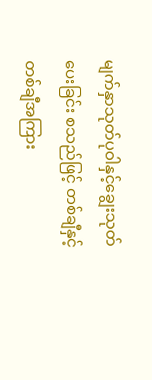မျက်နှာသုတ်ပုဝါနှင့်ချွေးသုတ်ပေးခြင်း စသည်ဖြင့် တစ်ချီနှင့်တစ်ချီအကြား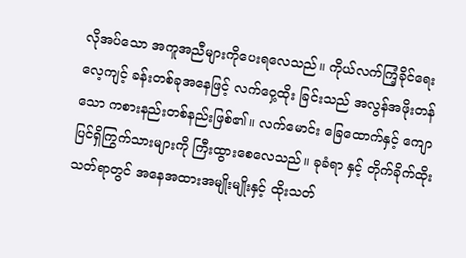လိုအပ်သော အကူအညီများကိုပေးရလေသည်။ ကိုယ်လက်ကြံ့ခိုင်ရေး လေ့ကျင့် ခန်းတစ်ခုအနေဖြင့် လက်ဝှေ့ထိုး ခြင်းသည် အလွန်အဖိုးတန်သော ကစားနည်းတစ်နည်းဖြစ်၏။ လက်မောင်း ခြေထောက်နှင့် ကျောပြင်ရှိကြွက်သားများကို ကြီးထွားစေလေသည်။ ခုခံရာ နှင့် တိုက်ခိုက်ထိုးသတ်ရာတွင် အနေအထားအမျိုးမျိုးနှင့် ထိုးသတ်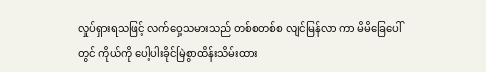လှုပ်ရှားရသဖြင့် လက်ဝှေ့သမားသည် တစ်စတစ်စ လျင်မြန်လာ ကာ မိမိခြေပေါ်တွင် ကိုယ်ကို ပေါ့ပါးခိုင်မြဲစွာထိန်းသိမ်းထား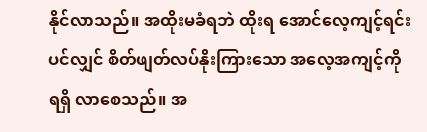နိုင်လာသည်။ အထိုးမခံရဘဲ ထိုးရ အောင်လေ့ကျင့်ရင်းပင်လျှင် စိတ်ဖျတ်လပ်နိုးကြားသော အလေ့အကျင့်ကိုရရှိ လာစေသည်။ အ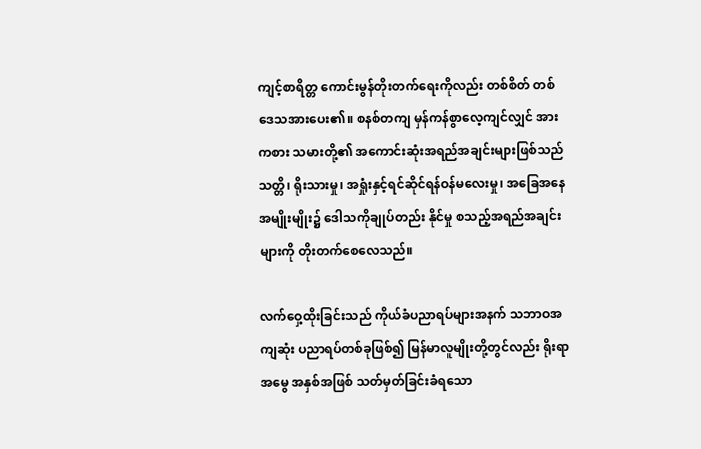ကျင့်စာရိတ္တ ကောင်းမွန်တိုးတက်ရေးကိုလည်း တစ်စိတ် တစ်ဒေသအားပေး၏။ စနစ်တကျ မှန်ကန်စွာလေ့ကျင်လျှင် အားကစား သမားတို့၏ အကောင်းဆုံးအရည်အချင်းများဖြစ်သည် သတ္တိ၊ ရိုးသားမှု၊ အရှုံးနှင့်ရင်ဆိုင်ရန်ဝန်မလေးမှု၊ အခြေအနေအမျိုးမျိုး၌ ဒေါသကိုချုပ်တည်း နိုင်မှု စသည့်အရည်အချင်းများကို တိုးတက်စေလေသည်။

လက်ဝှေ့ထိုးခြင်းသည် ကိုယ်ခံပညာရပ်များအနက် သဘာဝအကျဆုံး ပညာရပ်တစ်ခုဖြစ်၍ မြန်မာလူမျိုးတို့တွင်လည်း ရိုးရာအမွေ အနှစ်အဖြစ် သတ်မှတ်ခြင်းခံရသော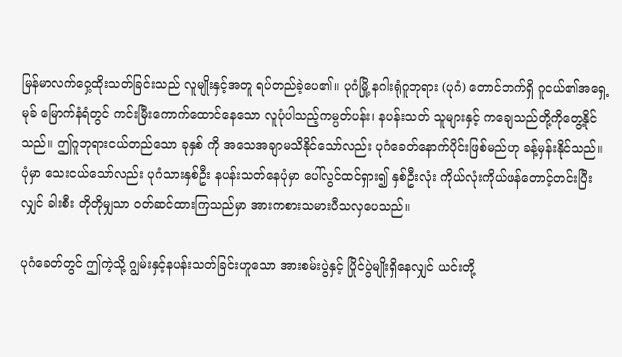မြန်မာလက်ဝှေ့ထိုးသတ်ခြင်းသည် လူမျိုးနှင့်အတူ ရပ်တည်ခဲ့ပေ၏။ ပုဂံမြို့ နဂါးရုံဂူဘုရား (ပုဂံ) တောင်ဘက်ရှိ ဂူငယ်၏အရှေ့မုခ် မြောက်နံရံတွင် ကင်းမြီးကောက်ထောင်နေသော လူပုံပါသည့်ကမ္ပတ်ပန်း၊ နပန်းသတ် သူများနှင့် ကချေသည်တို့ကိုတွေ့နိုင်သည်။ ဤဂူဘုရားငယ်တည်သော ခုနှစ် ကို အသေအချာမသိနိုင်သော်လည်း ပုဂံခေတ်နောက်ပိုင်းဖြစ်မည်ဟု ခန့်မှန်းနိုင်သည်။ ပုံမှာ သေးငယ်သော်လည်း ပုဂံသားနှစ်ဦး နပန်းသတ်နေပုံမှာ ပေါ်လွင်ထင်ရှား၍ နှစ်ဦးလုံး ကိုယ်လုံးကိုယ်ဖန်တောင့်တင်းပြီးလျှင် ခါးစီး တိုတိုမျှသာ ဝတ်ဆင်ထားကြသည်မှာ အားကစားသမားပီသလှပေသည်။

ပုဂံခေတ်တွင် ဤကဲ့သို့ ဂျွမ်းနှင့်နပန်းသတ်ခြင်းဟူသော အားစမ်းပွဲနှင့် ပြိုင်ပွဲမျိုးရှိနေလျှင် ယင်းတို့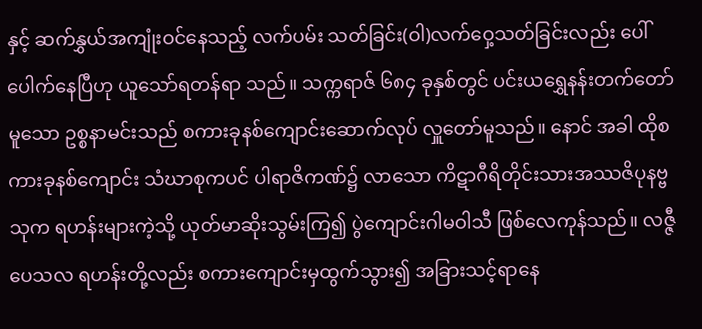နှင့် ဆက်နွှယ်အကျုံးဝင်နေသည့် လက်ပမ်း သတ်ခြင်း(ဝါ)လက်ဝှေ့သတ်ခြင်းလည်း ပေါ်ပေါက်နေပြီဟု ယူသော်ရတန်ရာ သည်။ သက္ကရာဇ် ၆၈၄ ခုနှစ်တွင် ပင်းယရွှေနန်းတက်တော်မူသော ဥစ္စနာမင်းသည် စကားခုနစ်ကျောင်းဆောက်လုပ် လှူတော်မူသည်။ နောင် အခါ ထိုစကားခုနစ်ကျောင်း သံဃာစုကပင် ပါရာဇိကဏ်၌ လာသော ကိဋာဂီရိတိုင်းသားအဿဇိပုနဗ္ဗသုက ရဟန်းများကဲ့သို့ ယုတ်မာဆိုးသွမ်းကြ၍ ပွဲကျောင်းဂါမဝါသီ ဖြစ်လေကုန်သည်။ လဇ္ဇီပေသလ ရဟန်းတို့လည်း စကားကျောင်းမှထွက်သွား၍ အခြားသင့်ရာနေ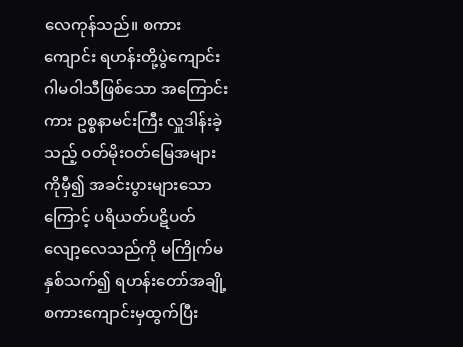လေကုန်သည်။ စကားကျောင်း ရဟန်းတို့ပွဲကျောင်း ဂါမဝါသီဖြစ်သော အကြောင်းကား ဥစ္စနာမင်းကြီး လှူဒါန်းခဲ့သည့် ဝတ်မိုးဝတ်မြေအများကိုမှီ၍ အခင်းပွားများသောကြောင့် ပရိယတ်ပဋိပတ် လျော့လေသည်ကို မကြိုက်မနှစ်သက်၍ ရဟန်းတော်အချို့ စကားကျောင်းမှထွက်ပြီး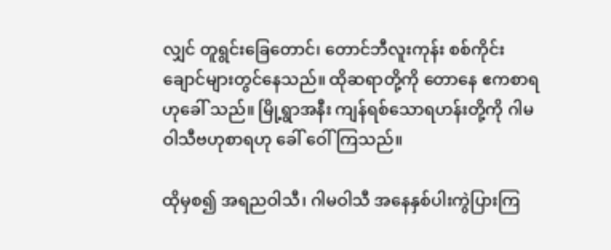လျှင် တူရွင်းခြေတောင်၊ တောင်ဘီလူးကုန်း စစ်ကိုင်းချောင်များတွင်နေသည်။ ထိုဆရာတို့ကို တောနေ ဧကစာရဟုခေါ် သည်။ မြို့ရွာအနီး ကျန်ရစ်သောရဟန်းတို့ကို ဂါမဝါသီဗဟုစာရဟု ခေါ် ဝေါ်ကြသည်။

ထိုမှစ၍ အရညဝါသီ၊ ဂါမဝါသီ အနေနှစ်ပါးကွဲပြားကြ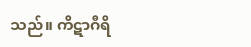သည်။ ကိဋာဂီရိ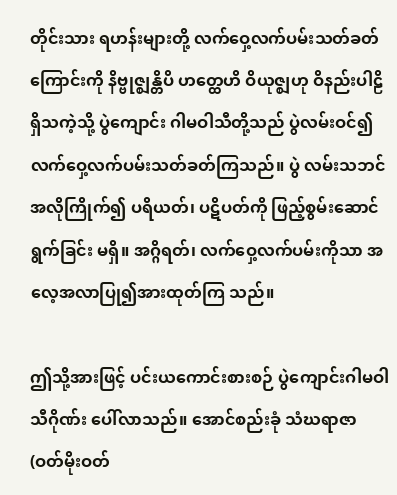တိုင်းသား ရဟန်းများတို့ လက်ဝှေ့လက်ပမ်းသတ်ခတ် ကြောင်းကို နိဗ္ဗုဇ္ဈန္တိပိ ဟတ္ထေဟိ ဝိယုဇ္ဈဟု ဝိနည်းပါဠိရှိသကဲ့သို့ ပွဲကျောင်း ဂါမဝါသီတို့သည် ပွဲလမ်းဝင်၍ လက်ဝှေ့လက်ပမ်းသတ်ခတ်ကြသည်။ ပွဲ လမ်းသဘင်အလိုကြိုက်၍ ပရိယတ်၊ ပဋိပတ်ကို ဖြည့်စွမ်းဆောင်ရွက်ခြင်း မရှိ။ အဂ္ဂိရတ်၊ လက်ဝှေ့လက်ပမ်းကိုသာ အလေ့အလာပြု၍အားထုတ်ကြ သည်။

ဤသို့အားဖြင့် ပင်းယကောင်းစားစဉ် ပွဲကျောင်းဂါမဝါသီဂိုဏ်း ပေါ်လာသည်။ အောင်စည်းခုံ သံဃရာဇာ (ဝတ်မိုးဝတ်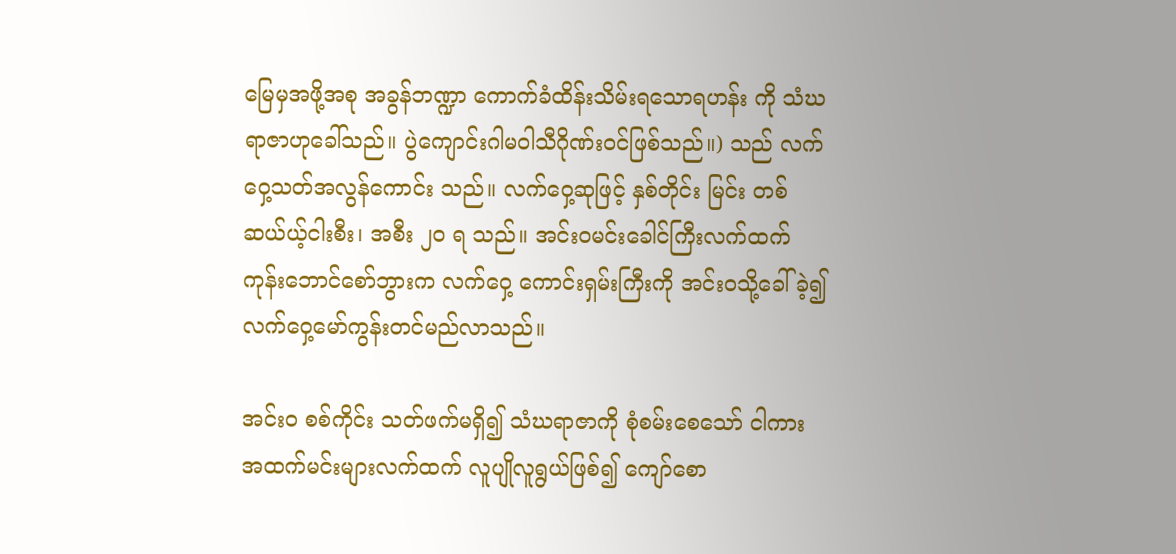မြေမှအဖို့အစု အခွန်ဘဏ္ဍာ ကောက်ခံထိန်းသိမ်းရသောရဟန်း ကို သံဃရာဇာဟုခေါ်သည်။ ပွဲကျောင်းဂါမဝါသီဂိုဏ်းဝင်ဖြစ်သည်။) သည် လက်ဝှေ့သတ်အလွန်ကောင်း သည်။ လက်ဝှေ့ဆုဖြင့် နှစ်တိုင်း မြင်း တစ်ဆယ်ယ့်ငါးစီး၊ အစီး ၂ဝ ရ သည်။ အင်းဝမင်းခေါင်ကြီးလက်ထက် ကုန်းဘောင်စော်ဘွားက လက်ဝှေ့ ကောင်းရှမ်းကြီးကို အင်းဝသို့ခေါ်ခဲ့၍ လက်ဝှေ့မော်ကွန်းတင်မည်လာသည်။

အင်းဝ စစ်ကိုင်း သတ်ဖက်မရှိ၍ သံဃရာဇာကို စုံစမ်းစေသော် ငါကား အထက်မင်းများလက်ထက် လူပျိုလူရွယ်ဖြစ်၍ ကျော်စော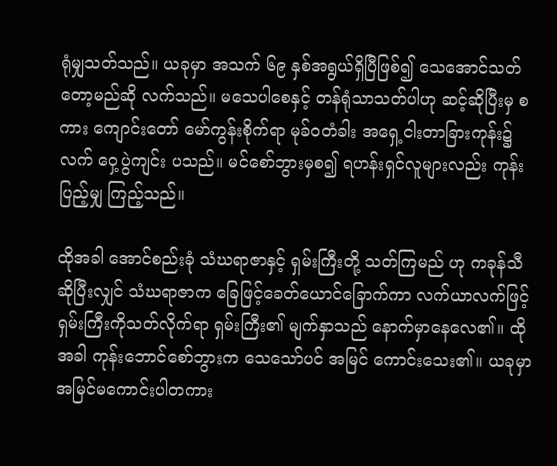ရုံမျှသတ်သည်။ ယခုမှာ အသက် ၆၉ နှစ်အရွယ်ရှိပြီဖြစ်၍ သေအောင်သတ်တော့မည်ဆို လက်သည်။ မသေပါစေနှင့် တန်ရုံသာသတ်ပါဟု ဆင့်ဆိုပြီးမှ စကား ကျောင်းတော် မော်ကွန်းစိုက်ရာ မုခ်ဝတံခါး အရှေ့ငါးတာခြားကုန်း၌ လက် ဝှေ့ပွဲကျင်း ပသည်။ မင်စော်ဘွားမှစ၍ ရဟန်းရှင်လူများလည်း ကုန်းပြည့်မျှ ကြည့်သည်။

ထိုအခါ အောင်စည်းခုံ သံဃရာဇာနှင့် ရှမ်းကြီးတို့ သတ်ကြမည် ဟု ကခုန်သီဆိုပြီးလျှင် သံဃရာဇာက ခြေဖြင့်ခေတ်ယောင်ခြောက်ကာ လက်ယာလက်ဖြင့် ရှမ်းကြီးကိုသတ်လိုက်ရာ ရှမ်းကြီး၏ မျက်နှာသည် နောက်မှာနေလေ၏။ ထိုအခါ ကုန်းဘောင်စော်ဘွားက သေသော်ပင် အမြင် ကောင်းသေး၏။ ယခုမှာ အမြင်မကောင်းပါတကား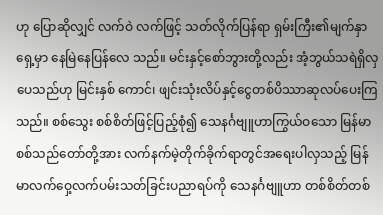ဟု ပြောဆိုလျှင် လက်ဝဲ လက်ဖြင့် သတ်လိုက်ပြန်ရာ ရှမ်းကြီး၏မျက်နှာရှေ့မှာ နေမြဲနေပြန်လေ သည်။ မင်းနှင့်စော်ဘွားတို့လည်း အံ့ဘွယ်သရဲရှိလှပေသည်ဟု မြင်းနှစ် ကောင်၊ ဖျင်းသုံးလိပ်နှင့်ငွေတစ်ပိဿာဆုလပ်ပေးကြသည်။ စစ်သွေး စစ်စိတ်ဖြင့်ပြည့်စုံ၍ သေနင်္ဂဗျူဟာကြွယ်ဝသော မြန်မာ စစ်သည်တော်တို့အား လက်နက်မဲ့တိုက်ခိုက်ရာတွင်အရေးပါလှသည့် မြန်မာလက်ဝှေ့လက်ပမ်းသတ်ခြင်းပညာရပ်ကို သေနင်္ဂဗျူဟာ တစ်စိတ်တစ်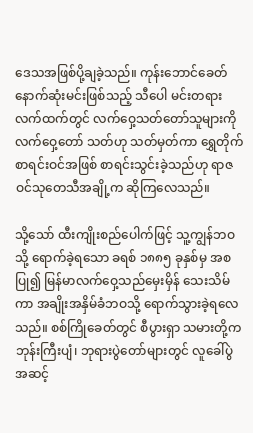ဒေသအဖြစ်ပို့ချခဲ့သည်။ ကုန်းဘောင်ခေတ် နောက်ဆုံးမင်းဖြစ်သည့် သီပေါ မင်းတရားလက်ထက်တွင် လက်ဝှေ့သတ်တော်သူများကို လက်ဝှေ့တော် သတ်ဟု သတ်မှတ်ကာ ရွှေတိုက်စာရင်းဝင်အဖြစ် စာရင်းသွင်းခဲ့သည်ဟု ရာဇဝင်သုတေသီအချို့က ဆိုကြလေသည်။

သို့သော် ထီးကျိုးစည်ပေါက်ဖြင့် သူ့ကျွန်ဘဝသို့ ရောက်ခဲ့ရသော ခရစ် ၁၈၈၅ ခုနှစ်မှ အစပြု၍ မြန်မာလက်ဝှေ့သည်မှေးမှိန် သေးသိမ်ကာ အချိုးအနှိမ်ခံဘဝသို့ ရောက်သွားခဲ့ရလေသည်။ စစ်ကြိုခေတ်တွင် စီပွားရှာ သမားတို့က ဘုန်းကြီးပျံ၊ ဘုရားပွဲတော်များတွင် လူခေါ်ပွဲအဆင့်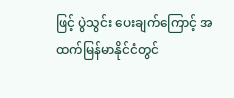ဖြင့် ပွဲသွင်း ပေးချက်ကြောင့် အထက်မြန်မာနိုင်ငံတွင်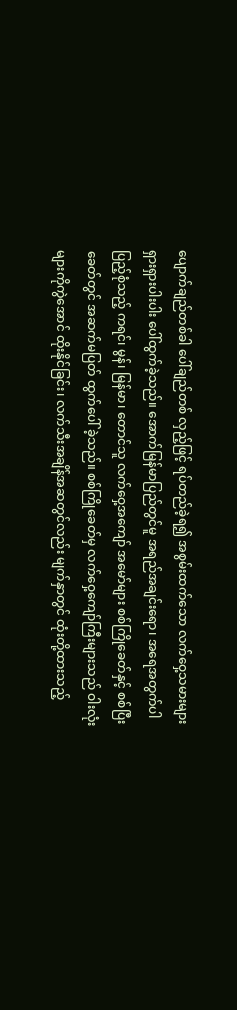ပျောက်ချည်တစ်ခါ ပေါ်ချည်တစ် လှည့်ဖြင့် ရပ်တည်ခဲ့ရ၍ အစွမ်းထက်သော လက်ဝှေ့သမားများ ရှားရှားပါးပါး ပေါ်ထွက်ခဲ့သည်။ အောက်မြန်မာပြည်တွင်မူ အရည်အချင်းရော၊ အရေအတွက်ပါ ပြည့်စုံသည့် ကရင်၊ မွန်၊ မြန်မာ၊ တောင်သူ လက်ဝှေ့အကျော် အမော်များ စစ်ကြိုခေတ်နှင့် စစ်ပြီးခေတ်တွင် အဆက်မပြတ် ထွက်ပေါ် ခဲ့သည်။ စစ်ကြိုခေတ်မှ လက်ဝှေ့ကျော်ကြီးများသည် ဝါးလုံးများကိုကွဲအောင် ထိုးနိုင်ခြင်း၊ လက်သီးအချိန်အဆတွင်လည်း မျက်နှာတွင် ထုံးတို့ထားသည့်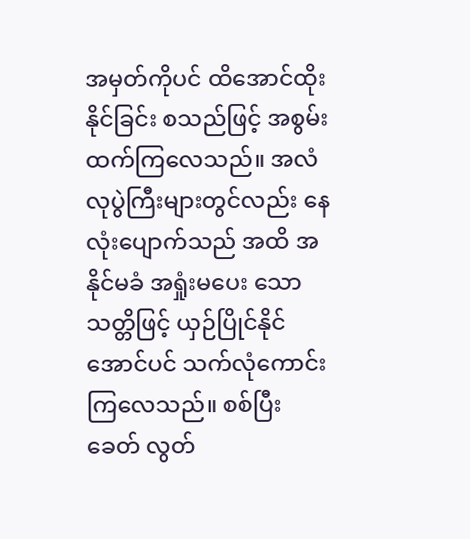အမှတ်ကိုပင် ထိအောင်ထိုးနိုင်ခြင်း စသည်ဖြင့် အစွမ်းထက်ကြလေသည်။ အလံလုပွဲကြီးများတွင်လည်း နေလုံးပျောက်သည် အထိ အနိုင်မခံ အရှုံးမပေး သောသတ္တိဖြင့် ယှဉ်ပြိုင်နိုင်အောင်ပင် သက်လုံကောင်းကြလေသည်။ စစ်ပြီးခေတ် လွတ်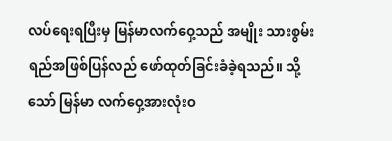လပ်ရေးရပြီးမှ မြန်မာလက်ဝှေ့သည် အမျိုး သားစွမ်းရည်အဖြစ်ပြန်လည် ဖော်ထုတ်ခြင်းခံခဲ့ရသည်။ သို့သော် မြန်မာ လက်ဝှေ့အားလုံးဝ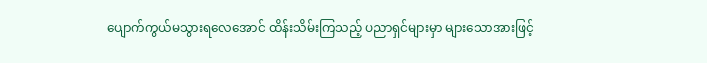ပျောက်ကွယ်မသွားရလေအောင် ထိန်းသိမ်းကြသည့် ပညာရှင်များမှာ များသောအားဖြင့်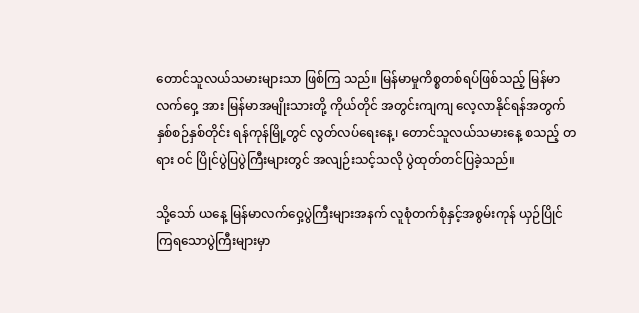တောင်သူလယ်သမားများသာ ဖြစ်ကြ သည်။ မြန်မာမှုကိစ္စတစ်ရပ်ဖြစ်သည့် မြန်မာလက်ဝှေ့ အား မြန်မာအမျိုးသားတို့ ကိုယ်တိုင် အတွင်းကျကျ လေ့လာနိုင်ရန်အတွက် နှစ်စဉ်နှစ်တိုင်း ရန်ကုန်မြို့တွင် လွတ်လပ်ရေးနေ့၊ တောင်သူလယ်သမားနေ့ စသည့် တရား ဝင် ပြိုင်ပွဲပြပွဲကြီးများတွင် အလျဉ်းသင့်သလို ပွဲထုတ်တင်ပြခဲ့သည်။

သို့သော် ယနေ့ မြန်မာလက်ဝှေ့ပွဲကြီးများအနက် လူစုံတက်စုံနှင့်အစွမ်းကုန် ယှဉ်ပြိုင်ကြရသောပွဲကြီးများမှာ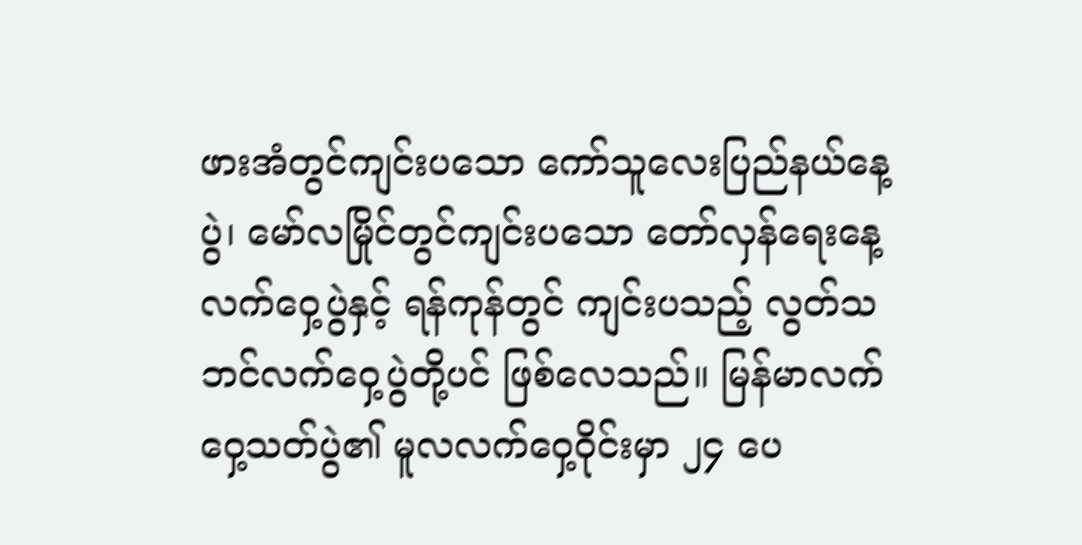ဖားအံတွင်ကျင်းပသော ကော်သူလေးပြည်နယ်နေ့ပွဲ၊ မော်လမြိုင်တွင်ကျင်းပသော တော်လှန်ရေးနေ့ လက်ဝှေ့ပွဲနှင့် ရန်ကုန်တွင် ကျင်းပသည့် လွတ်သဘင်လက်ဝှေ့ပွဲတို့ပင် ဖြစ်လေသည်။ မြန်မာလက်ဝှေ့သတ်ပွဲ၏ မူလလက်ဝှေ့ဝိုင်းမှာ ၂၄ ပေ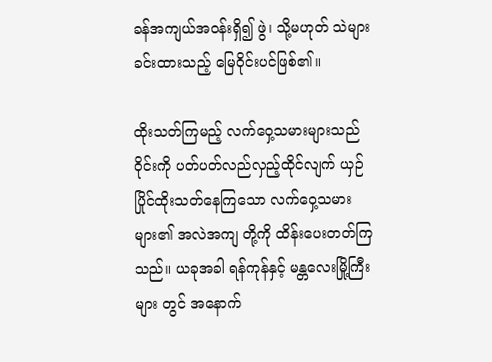ခန်အကျယ်အဝန်းရှိ၍ ဖွဲ၊ သို့မဟုတ် သဲများခင်းထားသည့် မြေဝိုင်းပင်ဖြစ်၏။

ထိုးသတ်ကြမည့် လက်ဝှေ့သမားများသည် ဝိုင်းကို ပတ်ပတ်လည်လှည့်ထိုင်လျက် ယှဉ်ပြိုင်ထိုးသတ်နေကြသော လက်ဝှေ့သမားများ၏ အလဲအကျ တို့ကို ထိန်းပေးတတ်ကြသည်။ ယခုအခါ ရန်ကုန်နှင့် မန္တလေးမြို့ကြီးများ တွင် အနောက်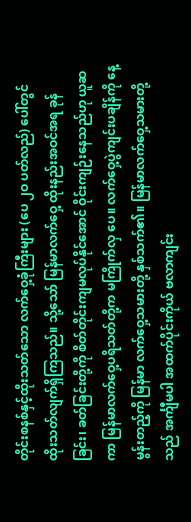တိုင်းစနစ်နှင့်ထိုးသတ်သော လက်ဝှေ့ခုံကြီးများ (ပေ ၂ဝ ပတ်လည်) ပေါ်တွင် ထိုးသတ်လျက်ရှိကြသည်။ သို့သော် မြန်မာလက်ဝှေ့ ထိုးနည်းအဝင်အရ ခုန်ခြင်း၊ ခတ်ခြင်းတို့ကို စိတ်တိုင်းကျမလုပ်နိုင်အောင် ဝိုင်းကျဉ်းနေသည်ဟု ယူဆကာ မြန်မာလက်ဝှေ့ပရိသတ်တို့က မကြိုက်လှ ပေ။ လက်ဝှေ့ပွဲကျင်းပချိန်ကို နေ့မွန်းတည့်ကို မြန်မာ လက်ဝှေ့သမားတို့ နှစ်သက်၏။ မြန်မာလက်ဝှေ့သမားတို့သည် အင်္ကျီမပါ အထက်ပိုင်းကိုယ် ဗလာကျင်း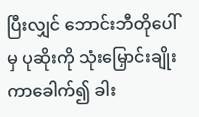ပြီးလျှင် ဘောင်းဘီတိုပေါ် မှ ပုဆိုးကို သုံးမြှောင်းချိုးကာခေါက်၍ ခါး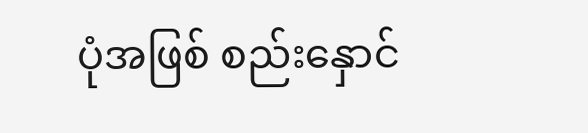ပုံအဖြစ် စည်းနှောင်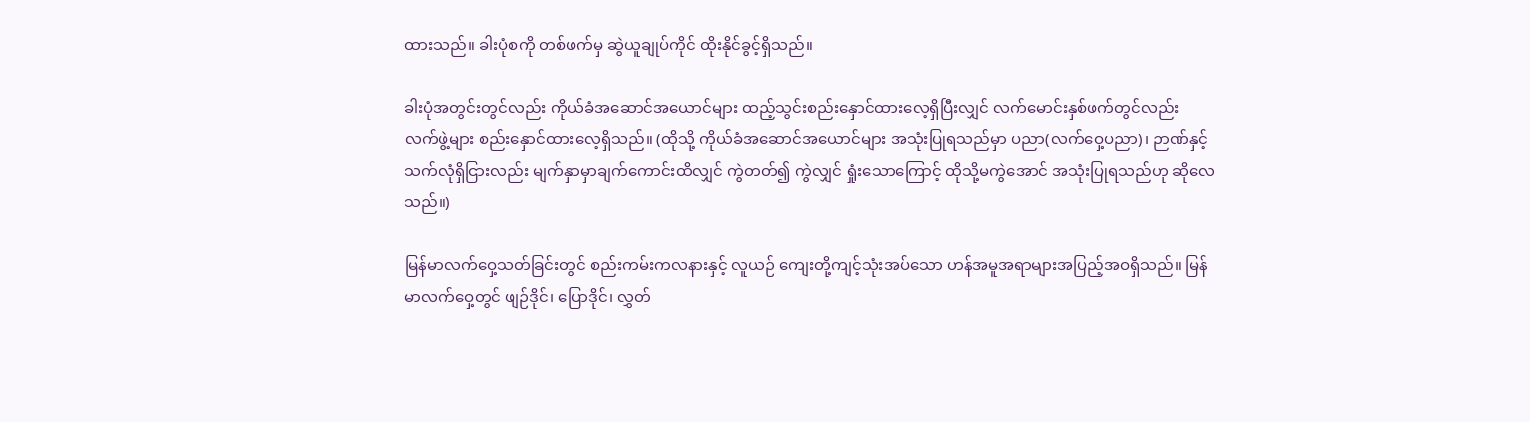ထားသည်။ ခါးပုံစကို တစ်ဖက်မှ ဆွဲယူချုပ်ကိုင် ထိုးနိုင်ခွင့်ရှိသည်။

ခါးပုံအတွင်းတွင်လည်း ကိုယ်ခံအဆောင်အယောင်များ ထည့်သွင်းစည်းနှောင်ထားလေ့ရှိပြီးလျှင် လက်မောင်းနှစ်ဖက်တွင်လည်း လက်ဖွဲ့များ စည်းနှောင်ထားလေ့ရှိသည်။ (ထိုသို့ ကိုယ်ခံအဆောင်အယောင်များ အသုံးပြုရသည်မှာ ပညာ(လက်ဝှေ့ပညာ)၊ ဉာဏ်နှင့် သက်လုံရှိငြားလည်း မျက်နှာမှာချက်ကောင်းထိလျှင် ကွဲတတ်၍ ကွဲလျှင် ရှုံးသောကြောင့် ထိုသို့မကွဲအောင် အသုံးပြုရသည်ဟု ဆိုလေသည်။)

မြန်မာလက်ဝှေ့သတ်ခြင်းတွင် စည်းကမ်းကလနားနှင့် လူယဉ် ကျေးတို့ကျင့်သုံးအပ်သော ဟန်အမူအရာများအပြည့်အဝရှိသည်။ မြန်မာလက်ဝှေ့တွင် ဖျဉ်ဒိုင်၊ ပြောဒိုင်၊ လွှတ်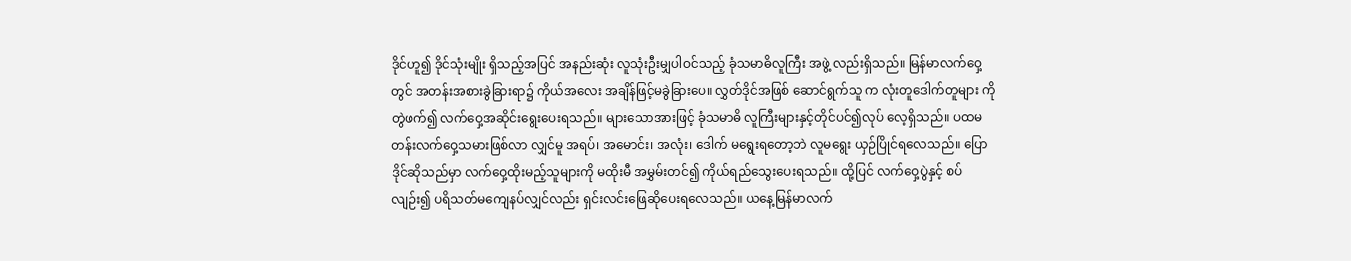ဒိုင်ဟူ၍ ဒိုင်သုံးမျိုး ရှိသည့်အပြင် အနည်းဆုံး လူသုံးဦးမျှပါဝင်သည့် ခုံသမာဓိလူကြီး အဖွဲ့ လည်းရှိသည်။ မြန်မာလက်ဝှေ့တွင် အတန်းအစားခွဲခြားရာ၌ ကိုယ်အလေး အချိန်ဖြင့်မခွဲခြားပေ။ လွှတ်ဒိုင်အဖြစ် ဆောင်ရွက်သူ က လုံးတူဒေါက်တူများ ကို တွဲဖက်၍ လက်ဝှေ့အဆိုင်းရွေးပေးရသည်။ များသောအားဖြင့် ခုံသမာဓိ လူကြီးများနှင့်တိုင်ပင်၍လုပ် လေ့ရှိသည်။ ပထမတန်းလက်ဝှေ့သမားဖြစ်လာ လျှင်မူ အရပ်၊ အမောင်း၊ အလုံး၊ ဒေါက် မရွေးရတော့ဘဲ လူမရွေး ယှဉ်ပြိုင်ရလေသည်။ ပြောဒိုင်ဆိုသည်မှာ လက်ဝှေ့ထိုးမည့်သူများကို မထိုးမီ အမွှမ်းတင်၍ ကိုယ်ရည်သွေးပေးရသည်။ ထို့ပြင် လက်ဝှေ့ပွဲနှင့် စပ်လျဉ်း၍ ပရိသတ်မကျေနပ်လျှင်လည်း ရှင်းလင်းဖြေဆိုပေးရလေသည်။ ယနေ့မြန်မာလက်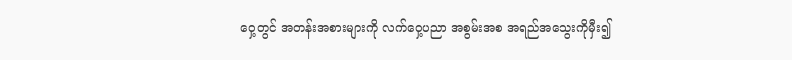ဝှေ့တွင် အတန်းအစားများကို လက်ဝှေ့ပညာ အစွမ်းအစ အရည်အသွေးကိုမှီး၍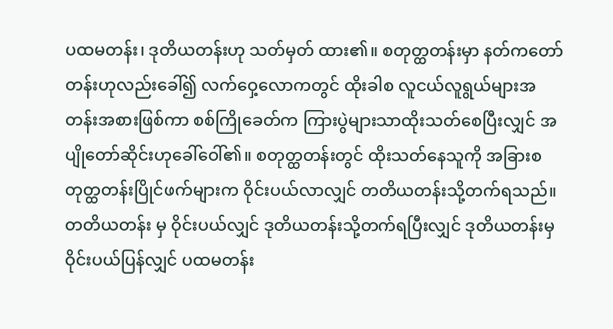ပထမတန်း၊ ဒုတိယတန်းဟု သတ်မှတ် ထား၏။ စတုတ္ထတန်းမှာ နတ်ကတော်တန်းဟုလည်းခေါ်၍ လက်ဝှေ့လောကတွင် ထိုးခါစ လူငယ်လူရွယ်များအတန်းအစားဖြစ်ကာ စစ်ကြိုခေတ်က ကြားပွဲများသာထိုးသတ်စေပြီးလျှင် အပျိုတော်ဆိုင်းဟုခေါ်ဝေါ်၏။ စတုတ္ထတန်းတွင် ထိုးသတ်နေသူကို အခြားစတုတ္ထတန်းပြိုင်ဖက်များက ဝိုင်းပယ်လာလျှင် တတိယတန်းသို့တက်ရသည်။ တတိယတန်း မှ ဝိုင်းပယ်လျှင် ဒုတိယတန်းသို့တက်ရပြီးလျှင် ဒုတိယတန်းမှ ဝိုင်းပယ်ပြန်လျှင် ပထမတန်း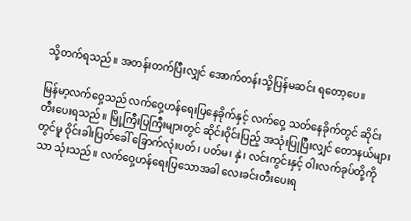သို့တက်ရသည်။ အတန်းတက်ပြီးလျှင် အောက်တန်းသို့ပြန်မဆင်း ရတော့ပေ။

မြန်မာ့လက်ဝှေ့သည် လက်ဝှေ့ဟန်ရေးပြနေခိုက်နှင့် လက်ဝှေ့ သတ်နေခိုက်တွင် ဆိုင်းတီးပေးရသည်။ မြို့ကြီးပြကြီးများတွင် ဆိုင်းဝိုင်းပြည့် အသုံးပြုပြီးလျှင် တောနယ်များတွင်မူ ဝိုင်းခါးပြတ်ခေါ် ခြောက်လုံးပတ်၊ ပတ်မ၊ နှဲ၊ လင်းကွင်းနှင့် ဝါးလက်ခုပ်တို့ကိုသာ သုံးသည်။ လက်ဝှေ့ဟန်ရေးပြသောအခါ လေးခင်းတီးပေးရ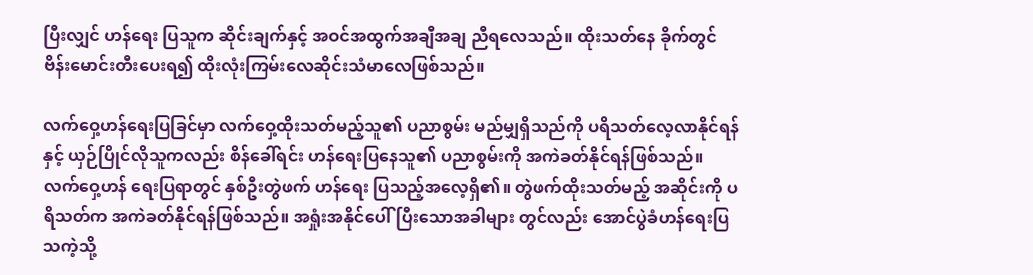ပြီးလျှင် ဟန်ရေး ပြသူက ဆိုင်းချက်နှင့် အဝင်အထွက်အချီအချ ညီရလေသည်။ ထိုးသတ်နေ ခိုက်တွင် ဗိန်းမောင်းတီးပေးရ၍ ထိုးလုံးကြမ်းလေဆိုင်းသံမာလေဖြစ်သည်။

လက်ဝှေ့ဟန်ရေးပြခြင်မှာ လက်ဝှေ့ထိုးသတ်မည့်သူ၏ ပညာစွမ်း မည်မျှရှိသည်ကို ပရိသတ်လေ့လာနိုင်ရန်နှင့် ယှဉ်ပြိုင်လိုသူကလည်း စိန်ခေါ်ရင်း ဟန်ရေးပြနေသူ၏ ပညာစွမ်းကို အကဲခတ်နိုင်ရန်ဖြစ်သည်။ လက်ဝှေ့ဟန် ရေးပြရာတွင် နှစ်ဦးတွဲဖက် ဟန်ရေး ပြသည့်အလေ့ရှိ၏။ တွဲဖက်ထိုးသတ်မည့် အဆိုင်းကို ပရိသတ်က အကဲခတ်နိုင်ရန်ဖြစ်သည်။ အရှုံးအနိုင်ပေါ်ပြီးသောအခါများ တွင်လည်း အောင်ပွဲခံဟန်ရေးပြသကဲ့သို့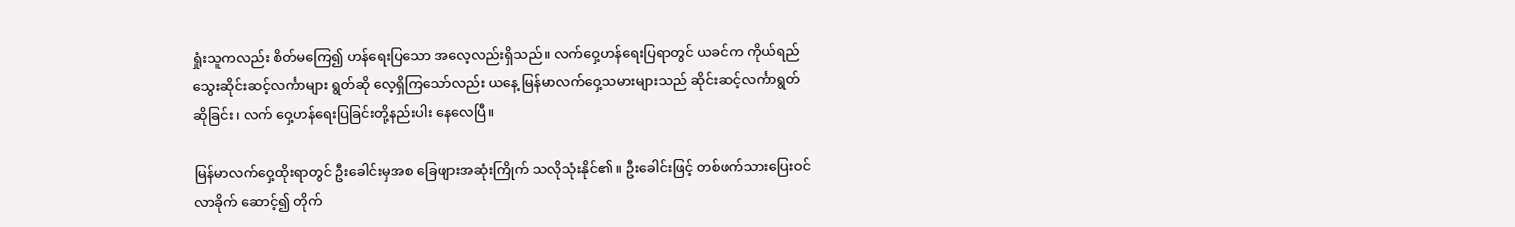ရှုံးသူကလည်း စိတ်မကြေ၍ ဟန်ရေးပြသော အလေ့လည်းရှိသည်။ လက်ဝှေ့ဟန်ရေးပြရာတွင် ယခင်က ကိုယ်ရည်သွေးဆိုင်းဆင့်လင်္ကာများ ရွတ်ဆို လေ့ရှိကြသော်လည်း ယနေ့ မြန်မာလက်ဝှေ့သမားများသည် ဆိုင်းဆင့်လင်္ကာရွတ်ဆိုခြင်း၊ လက် ဝှေ့ဟန်ရေးပြခြင်းတို့နည်းပါး နေလေပြီ။

မြန်မာလက်ဝှေ့ထိုးရာတွင် ဦးခေါင်းမှအစ ခြေဖျားအဆုံးကြိုက် သလိုသုံးနိုင်၏။ ဦးခေါင်းဖြင့် တစ်ဖက်သားပြေးဝင်လာခိုက် ဆောင့်၍ တိုက်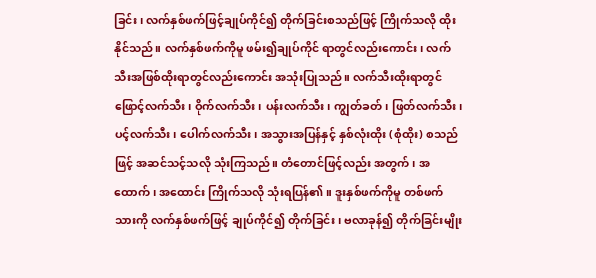ခြင်း၊ လက်နှစ်ဖက်ဖြင့်ချုပ်ကိုင်၍ တိုက်ခြင်းစသည်ဖြင့် ကြိုက်သလို ထိုးနိုင်သည်။ လက်နှစ်ဖက်ကိုမူ ဖမ်း၍ချုပ်ကိုင် ရာတွင်လည်းကောင်း၊ လက်သီးအဖြစ်ထိုးရာတွင်လည်းကောင်း အသုံးပြုသည်။ လက်သီးထိုးရာတွင် ဖြောင့်လက်သီး၊ ဝိုက်လက်သီး၊ ပန်းလက်သီး၊ ကျွတ်ခတ်၊ ဖြတ်လက်သီး၊ ပင့်လက်သီး၊ ပေါက်လက်သီး၊ အသွားအပြန်နှင့် နှစ်လုံးထိုး (စုံထိုး) စသည်ဖြင့် အဆင်သင့်သလို သုံးကြသည်။ တံတောင်ဖြင့်လည်း အတွက်၊ အထောက်၊ အထောင်း ကြိုက်သလို သုံးရပြန်၏။ ဒူးနှစ်ဖက်ကိုမူ တစ်ဖက် သားကို လက်နှစ်ဖက်ဖြင့် ချုပ်ကိုင်၍ တိုက်ခြင်း၊ ဗလာခုန်၍ တိုက်ခြင်းမျိုး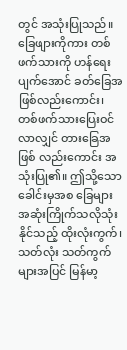တွင် အသုံးပြုသည်။ ခြေဖျားကိုကား တစ်ဖက်သားကို ဟန်ရေးပျက်အောင် ခတ်ခြေအဖြစ်လည်းကောင်း၊ တစ်ဖက်သားပြေးဝင်လာလျှင် တားခြေအဖြစ် လည်းကောင်း အသုံးပြု၏။ ဤသို့သော ခေါင်းမှအစ ခြေများအဆုံးကြိုက်သလိုသုံးနိုင်သည့် ထိုးလုံးကွက်၊ သတ်လုံး သတ်ကွက်များအပြင် မြန်မာ့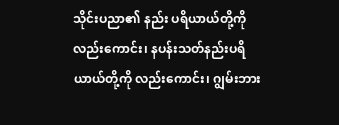သိုင်းပညာ၏ နည်း ပရိယာယ်တို့ကိုလည်းကောင်း၊ နပန်းသတ်နည်းပရိယာယ်တို့ကို လည်းကောင်း၊ ဂျွမ်းဘား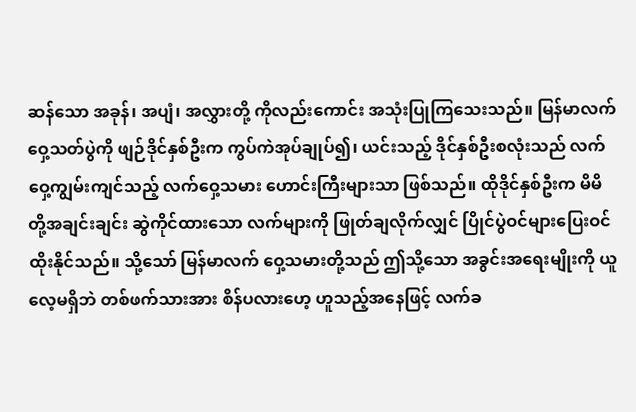ဆန်သော အခုန်၊ အပျံ၊ အလွှားတို့ ကိုလည်းကောင်း အသုံးပြုကြသေးသည်။ မြန်မာလက်ဝှေ့သတ်ပွဲကို ဖျဉ်ဒိုင်နှစ်ဦးက ကွပ်ကဲအုပ်ချုပ်၍၊ ယင်းသည့် ဒိုင်နှစ်ဦးစလုံးသည် လက်ဝှေ့ကျွမ်းကျင်သည့် လက်ဝှေ့သမား ဟောင်းကြီးများသာ ဖြစ်သည်။ ထိုဒိုင်နှစ်ဦးက မိမိတို့အချင်းချင်း ဆွဲကိုင်ထားသော လက်များကို ဖြုတ်ချလိုက်လျှင် ပြိုင်ပွဲဝင်များပြေးဝင်ထိုးနိုင်သည်။ သို့သော် မြန်မာလက် ဝှေ့သမားတို့သည် ဤသို့သော အခွင်းအရေးမျိုးကို ယူလေ့မရှိဘဲ တစ်ဖက်သားအား စိန်ပလားဟေ့ ဟူသည့်အနေဖြင့် လက်ခ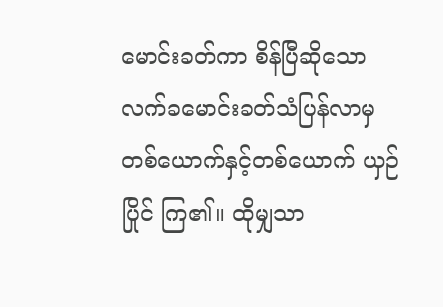မောင်းခတ်ကာ စိန်ပြီဆိုသော လက်ခမောင်းခတ်သံပြန်လာမှ တစ်ယောက်နှင့်တစ်ယောက် ယှဉ်ပြိုင် ကြ၏။ ထိုမျှသာ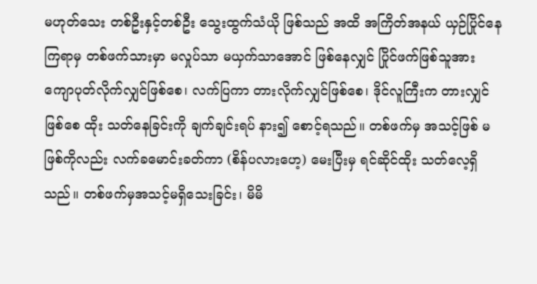မဟုတ်သေး တစ်ဦးနှင့်တစ်ဦး သွေးထွက်သံယို ဖြစ်သည် အထိ အကြိတ်အနယ် ယှဉ်ပြိုင်နေကြရာမှ တစ်ဖက်သားမှာ မလှုပ်သာ မယှက်သာအောင် ဖြစ်နေလျှင် ပြိုင်ဖက်ဖြစ်သူအား ကျောပုတ်လိုက်လျှင်ဖြစ်စေ၊ လက်ပြကာ တားလိုက်လျှင်ဖြစ်စေ၊ ဒိုင်လူကြီးက တားလျှင်ဖြစ်စေ ထိုး သတ်နေခြင်းကို ချက်ချင်းရပ် နား၍ စောင့်ရသည်။ တစ်ဖက်မှ အသင့်ဖြစ် မဖြစ်ကိုလည်း လက်ခမောင်းခတ်ကာ (စိန်ပလားဟေ့) မေးပြီးမှ ရင်ဆိုင်ထိုး သတ်လေ့ရှိသည်။ တစ်ဖက်မှအသင့်မရှိသေးခြင်း၊ မိမိ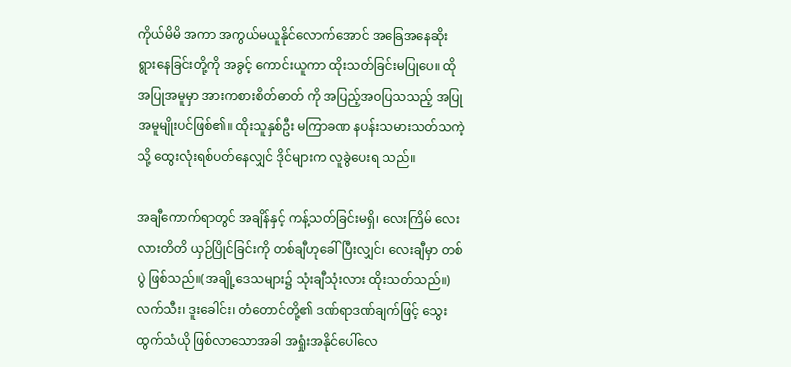ကိုယ်မိမိ အကာ အကွယ်မယူနိုင်လောက်အောင် အခြေအနေဆိုးရွားနေခြင်းတို့ကို အခွင့် ကောင်းယူကာ ထိုးသတ်ခြင်းမပြုပေ။ ထိုအပြုအမူမှာ အားကစားစိတ်ဓာတ် ကို အပြည့်အဝပြသသည့် အပြုအမူမျိုးပင်ဖြစ်၏။ ထိုးသူနှစ်ဦး မကြာခဏ နပန်းသမားသတ်သကဲ့သို့ ထွေးလုံးရစ်ပတ်နေလျှင် ဒိုင်များက လူခွဲပေးရ သည်။

အချီကောက်ရာတွင် အချိန်နှင့် ကန့်သတ်ခြင်းမရှိ၊ လေးကြိမ် လေးလားတိတိ ယှဉ်ပြိုင်ခြင်းကို တစ်ချီဟုခေါ်ပြီးလျှင်၊ လေးချီမှာ တစ်ပွဲ ဖြစ်သည်။(အချို့ဒေသများ၌ သုံးချီသုံးလား ထိုးသတ်သည်။)လက်သီး၊ ဒူးခေါင်း၊ တံတောင်တို့၏ ဒဏ်ရာဒဏ်ချက်ဖြင့် သွေး ထွက်သံယို ဖြစ်လာသောအခါ အရှုံးအနိုင်ပေါ်လေ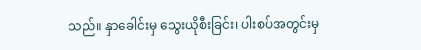သည်။ နှာခေါင်းမှ သွေးယိုစီးခြင်း၊ ပါးစပ်အတွင်းမှ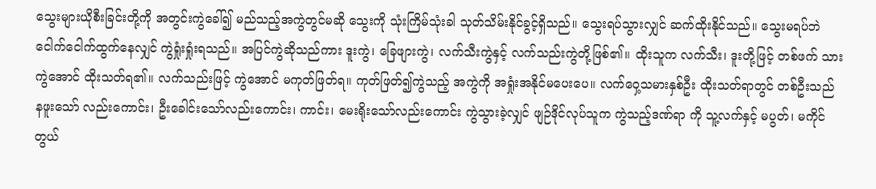သွေးများယိုစီးခြင်းတို့ကို အတွင်းကွဲခေါ်၍ မည်သည့်အကွဲတွင်မဆို သွေးကို သုံးကြိမ်သုံးခါ သုတ်သိမ်းနိုင်ခွင့်ရှိသည်။ သွေးရပ်သွားလျှင် ဆက်ထိုးနိုင်သည်။ သွေးမရပ်ဘဲ ငေါက်ငေါက်ထွက်နေလျှင် ကွဲရှုံးရှုံးရသည်။ အပြင်ကွဲဆိုသည်ကား ဒူးကွဲ၊ ခြေဖျားကွဲ၊ လက်သီးကွဲနှင့် လက်သည်းကွဲတို့ဖြစ်၏။ ထိုးသူက လက်သီး၊ ဒူးတို့ဖြင့် တစ်ဖက် သားကွဲအောင် ထိုးသတ်ရ၏။ လက်သည်းဖြင့် ကွဲအောင် မကုတ်ဖြတ်ရ။ ကုတ်ဖြတ်၍ကွဲသည့် အကွဲကို အရှုံးအနိုင်မပေးပေ။ လက်ဝှေ့သမားနှစ်ဦး ထိုးသတ်ရာတွင် တစ်ဦးသည် နဖူးသော် လည်းကောင်း၊ ဦးခေါင်းသော်လည်းကောင်း၊ ကာင်း၊ မေးရိုးသော်လည်းကောင်း ကွဲသွားခဲ့လျှင် ဖျဉ်ဒိုင်လုပ်သူက ကွဲသည့်ဒဏ်ရာ ကို သူ့လက်နှင့် မပွတ်၊ မကိုင်တွယ်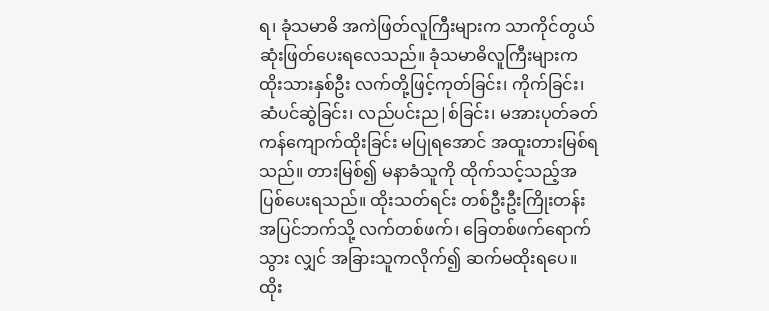ရ၊ ခုံသမာဓိ အကဲဖြတ်လူကြီးများက သာကိုင်တွယ်ဆုံးဖြတ်ပေးရလေသည်။ ခုံသမာဓိလူကြီးများက ထိုးသားနှစ်ဦး လက်တို့ဖြင့်ကုတ်ခြင်း၊ ကိုက်ခြင်း၊ ဆံပင်ဆွဲခြင်း၊ လည်ပင်းည|စ်ခြင်း၊ မအားပုတ်ခတ်ကန်ကျောက်ထိုးခြင်း မပြုရအောင် အထူးတားမြစ်ရသည်။ တားမြစ်၍ မနာခံသူကို ထိုက်သင့်သည့်အပြစ်ပေးရသည်။ ထိုးသတ်ရင်း တစ်ဦးဦးကြိုးတန်းအပြင်ဘက်သို့ လက်တစ်ဖက်၊ ခြေတစ်ဖက်ရောက်သွား လျှင် အခြားသူကလိုက်၍ ဆက်မထိုးရပေ။ ထိုး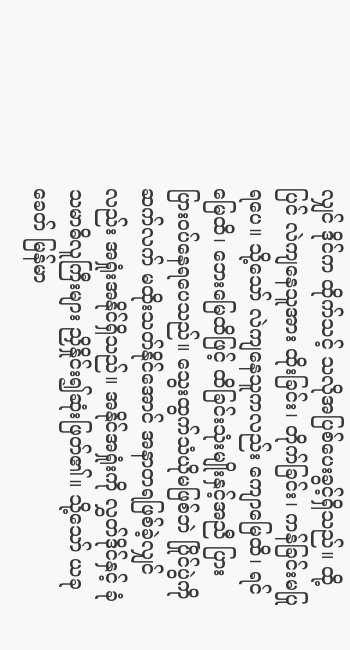လျှင် ဒိုင်က ထိုက်သင့် သလိုအပြစ်ပေးခွင့်ရှိသည်။ ထို့ပြင် လဲကျနေသူအား ထိုးခြင်း၊ တိုက်ခြင်း၊ ကန်ခြင်းမပြုရပေ။ သို့သော် လဲကျနေသူကလည်း ကျောမြေထိ၊ ရင်မြေထိ၊ ဘေးမြေထိဖြင့် ထိခြင်းသုံးမျိုးနှင့်အညီ ပြားပြားဝပ်နေရပေသည်။ သွေးထွက်သံယိုမဖြစ်ဘဲ ပြိုင်ပွဲကို ဆက်လက် မထိုးသတ်နိုင်အောင် အနာတရဖြစ်ခဲ့လျှင်လည်း အရှုံးအနိုင်ရှိသည်။ အနိုင်အရှုံးကို လွှတ်ဒိုင်နှင့် ခုံသမာဓိလူကြီးများ ညှိနှိုင်း၍ဆုံးဖြတ်၏။ သို့သော် ယခုခေတ် မြန်မာ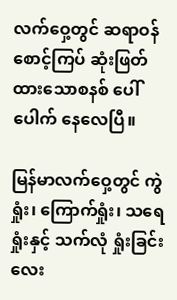လက်ဝှေ့တွင် ဆရာဝန်စောင့်ကြပ် ဆုံးဖြတ်ထားသောစနစ် ပေါ်ပေါက် နေလေပြီ။

မြန်မာလက်ဝှေ့တွင် ကွဲရှုံး၊ ကြောက်ရှုံး၊ သရေရှုံးနှင့် သက်လုံ ရှုံးခြင်း လေး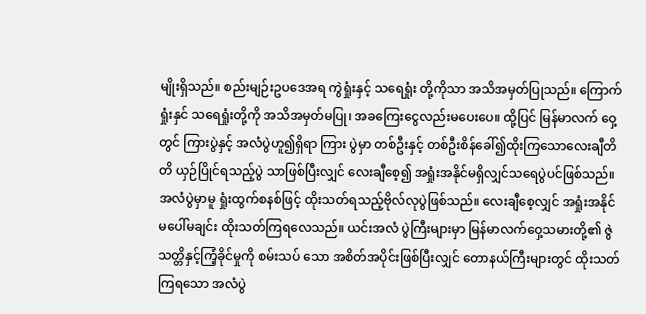မျိုးရှိသည်။ စည်းမျဉ်းဥပဒေအရ ကွဲရှုံးနှင့် သရေရှုံး တို့ကိုသာ အသိအမှတ်ပြုသည်။ ကြောက်ရှုံးနှင် သရေရှုံးတို့ကို အသိအမှတ်မပြု၊ အခကြေးငွေလည်းမပေးပေ။ ထို့ပြင် မြန်မာလက် ဝှေ့တွင် ကြားပွဲနှင့် အလံပွဲဟူ၍ရှိရာ ကြား ပွဲမှာ တစ်ဦးနှင့် တစ်ဦးစိန်ခေါ်၍ထိုးကြသောလေးချီတိတိ ယှဉ်ပြိုင်ရသည့်ပွဲ သာဖြစ်ပြီးလျှင် လေးချီစေ့၍ အရှုံးအနိုင်မရှိလျှင်သရေပွဲပင်ဖြစ်သည်။ အလံပွဲမှာမူ ရှုံးထွက်စနစ်ဖြင့် ထိုးသတ်ရသည့်ဗိုလ်လုပွဲဖြစ်သည်။ လေးချီစေ့လျှင် အရှုံးအနိုင်မပေါ်မချင်း ထိုးသတ်ကြရလေသည်။ ယင်းအလံ ပွဲကြီးများမှာ မြန်မာလက်ဝှေ့သမားတို့၏ ဇွဲသတ္တိနှင့်ကြံ့ခိုင်မှုကို စမ်းသပ် သော အစိတ်အပိုင်းဖြစ်ပြီးလျှင် တောနယ်ကြီးများတွင် ထိုးသတ်ကြရသော အလံပွဲ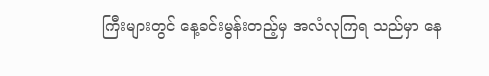ကြီးများတွင် နေ့ခင်းမွန်းတည့်မှ အလံလုကြရ သည်မှာ နေ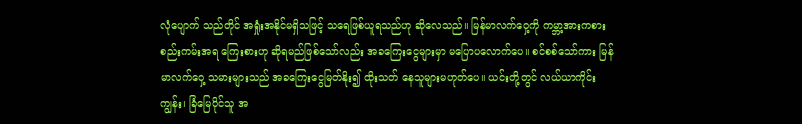လုံပျောက် သည်တိုင် အရှုံးအနိုင်မရှိသဖြင့် သရေဖြစ်ယူရသည်ဟု ဆိုလေသည်။ မြန်မာလက်ဝှေ့ကို ကမ္ဘာ့အားကစား စည်းကမ်းအရ ကြေးစားဟု ဆိုရမည်ဖြစ်သော်လည်း အခကြေးငွေများမှာ မပြောပလောက်ပေ။ စင်စစ်သော်ကား မြန်မာလက်ဝှေ့ သမားများသည် အခကြေးငွေမြတ်နိုး၍ ထိုးသတ် နေသူများမဟုတ်ပေ။ ယင်းတို့တွင် လယ်ယာကိုင်းကျွန်း၊ ခြံမြေပိုင်သူ အ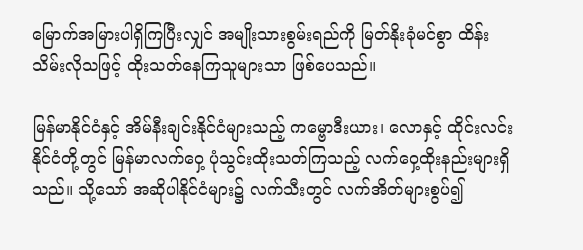မြောက်အမြားပါရှိကြပြီးလျှင် အမျိုးသားစွမ်းရည်ကို မြတ်နိုးခုံမင်စွာ ထိန်း သိမ်းလိုသဖြင့် ထိုးသတ်နေကြသူများသာ ဖြစ်ပေသည်။

မြန်မာနိုင်ငံနှင့် အိမ်နီးချင်းနိုင်ငံများသည့် ကမ္ဗောဒီးယား၊ လောနှင့် ထိုင်းလင်းနိုင်ငံတို့တွင် မြန်မာလက်ဝှေ့ ပုံသွင်းထိုးသတ်ကြသည့် လက်ဝှေ့ထိုးနည်းများရှိသည်။ သို့သော် အဆိုပါနိုင်ငံများ၌ လက်သီးတွင် လက်အိတ်များစွပ်၍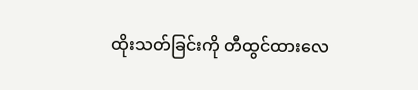ထိုးသတ်ခြင်းကို တီထွင်ထားလေ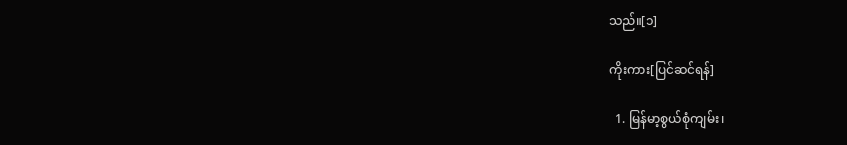သည်။[၁]

ကိုးကား[ပြင်ဆင်ရန်]

  1. မြန်မာ့စွယ်စုံကျမ်း၊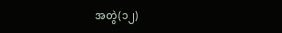အတွဲ(၁၂)